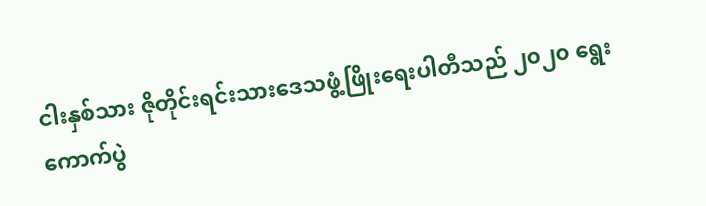ငါးနှစ်သား ဇိုတိုင်းရင်းသားဒေသဖွံ့ဖြိုးရေးပါတီသည် ၂၀၂၀ ရွေးကောက်ပွဲ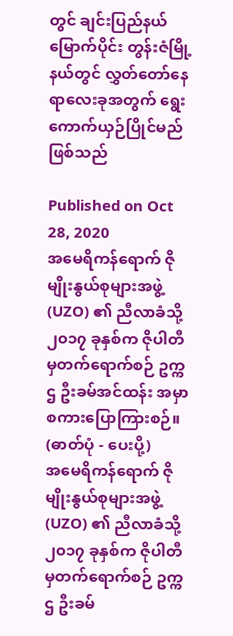တွင် ချင်းပြည်နယ်မြောက်ပိုင်း တွန်းဇံမြို့နယ်တွင် လွှတ်တော်နေရာလေးခုအတွက် ရွေးကောက်ယှဉ်ပြိုင်မည်ဖြစ်သည်

Published on Oct 28, 2020
အမေရိကန်ရောက် ဇိုမျိုးနွယ်စုများအဖွဲ့ (UZO) ၏ ညီလာခံသို့ ၂၀၁၇ ခုနှစ်က ဇိုပါတီမှတက်ရောက်စဉ် ဥက္ကဌ ဦးခမ်အင်ထန်း အမှာစကားပြောကြားစဉ်။ (ဓာတ်ပုံ - ပေးပို့)
အမေရိကန်ရောက် ဇိုမျိုးနွယ်စုများအဖွဲ့ (UZO) ၏ ညီလာခံသို့ ၂၀၁၇ ခုနှစ်က ဇိုပါတီမှတက်ရောက်စဉ် ဥက္ကဌ ဦးခမ်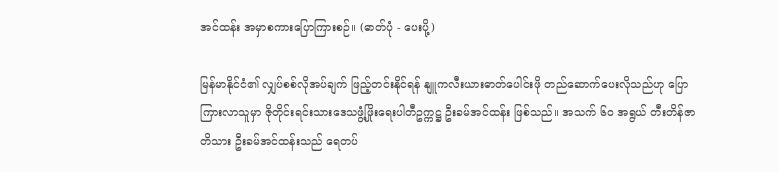အင်ထန်း အမှာစကားပြောကြားစဉ်။ (ဓာတ်ပုံ - ပေးပို့)

မြန်မာနိုင်ငံ၏ လျှပ်စစ်လိုအပ်ချက် ဖြည့်တင်းနိုင်ရန် နျူကလီးယားဓာတ်ပေါင်းဖို တည်ဆောက်ပေးလိုသည်ဟု ပြောကြားလာသူမှာ ဇိုတိုင်းရင်းသားဒေသဖွံ့ဖြိုးရေးပါတီဥက္ကဋ္ဌ ဦးခမ်အင်ထန်း ဖြစ်သည်။ အသက် ၆၀ အရွယ် တီးတိန်ဇာတိသား ဦးခမ်အင်ထန်းသည် ရေတပ်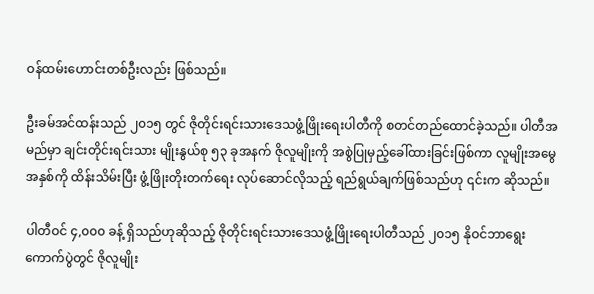ဝန်ထမ်းဟောင်းတစ်ဦးလည်း ဖြစ်သည်။

ဦးခမ်အင်ထန်းသည် ၂၀၁၅ တွင် ဇိုတိုင်းရင်းသားဒေသဖွံ့ဖြိုးရေးပါတီကို စတင်တည်ထောင်ခဲ့သည်။ ပါတီအမည်မှာ ချင်းတိုင်းရင်းသား မျိုးနွယ်စု ၅၃ ခုအနက် ဇိုလူမျိုးကို အစွဲပြုမှည့်ခေါ်ထားခြင်းဖြစ်ကာ လူမျိုးအမွေအနှစ်ကို ထိန်းသိမ်းပြီး ဖွံ့ဖြိုးတိုးတက်ရေး လုပ်ဆောင်လိုသည့် ရည်ရွယ်ချက်ဖြစ်သည်ဟု ၎င်းက ဆိုသည်။

ပါတီဝင် ၄,၀၀၀ ခန့် ရှိသည်ဟုဆိုသည့် ဇိုတိုင်းရင်းသားဒေသဖွံ့ဖြိုးရေးပါတီသည် ၂၀၁၅ နိုဝင်ဘာရွေးကောက်ပွဲတွင် ဇိုလူမျိုး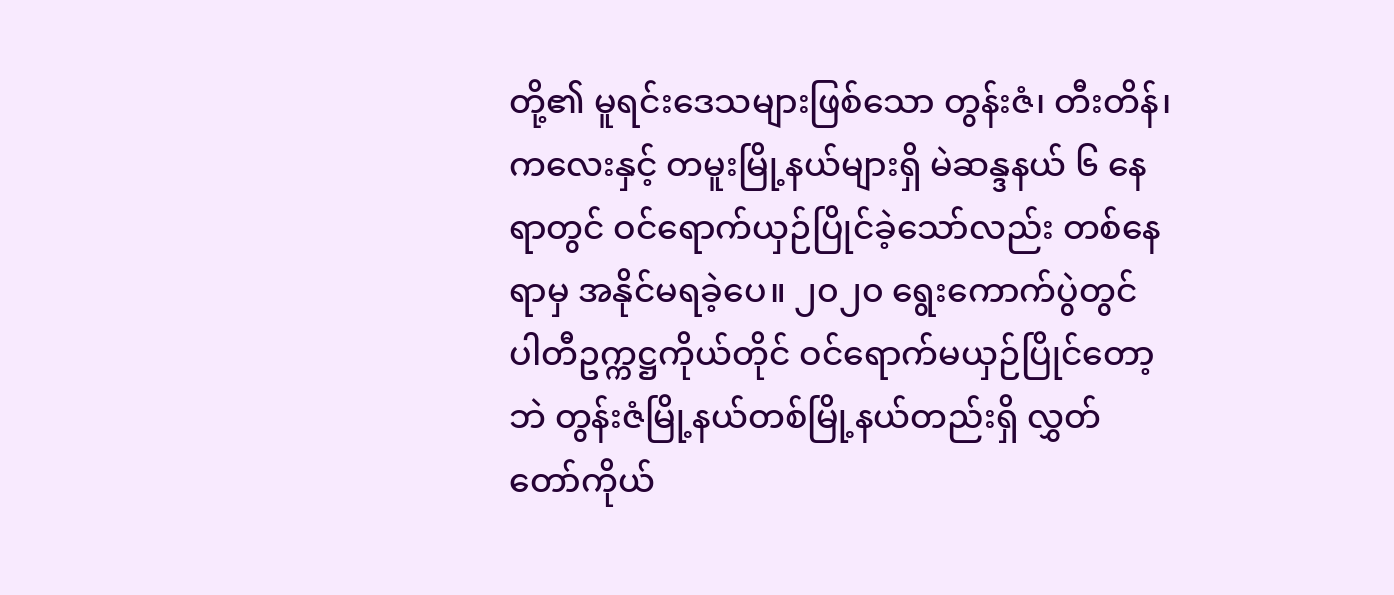တို့၏ မူရင်းဒေသများဖြစ်သော တွန်းဇံ၊ တီးတိန်၊ ကလေးနှင့် တမူးမြို့နယ်များရှိ မဲဆန္ဒနယ် ၆ နေရာတွင် ဝင်ရောက်ယှဉ်ပြိုင်ခဲ့သော်လည်း တစ်နေရာမှ အနိုင်မရခဲ့ပေ။ ၂၀၂၀ ရွေးကောက်ပွဲတွင် ပါတီဥက္ကဋ္ဌကိုယ်တိုင် ဝင်ရောက်မယှဉ်ပြိုင်တော့ဘဲ တွန်းဇံမြို့နယ်တစ်မြို့နယ်တည်းရှိ လွှတ်တော်ကိုယ်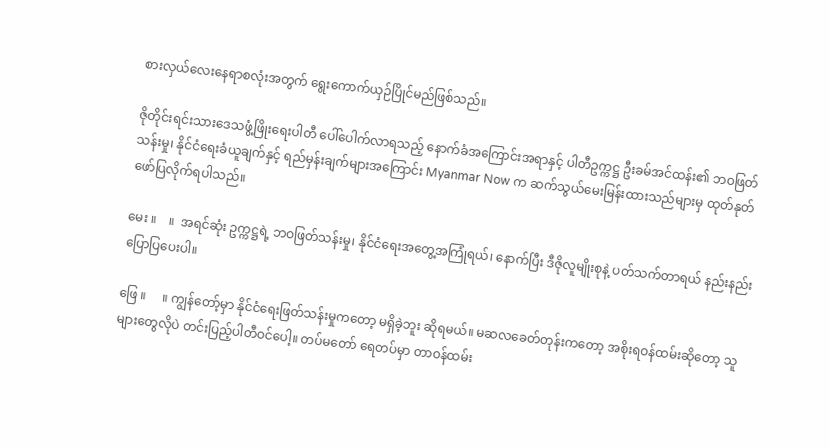စားလှယ်လေးနေရာစလုံးအတွက် ရွေးကောက်ယှဉ်ပြိုင်မည်ဖြစ်သည်။

ဇိုတိုင်းရင်းသားဒေသဖွံ့ဖြိုးရေးပါတီ ပေါ်ပေါက်လာရသည့် နောက်ခံအကြောင်းအရာနှင့် ပါတီဥက္ကဋ္ဌ ဦးခမ်အင်ထန်း၏ ဘဝဖြတ်သန်းမှု၊ နိုင်ငံရေးခံယူချက်နှင့် ရည်မှန်းချက်များအကြောင်း Myanmar Now က ဆက်သွယ်မေးမြန်းထားသည်များမှ ထုတ်နုတ်ဖော်ပြလိုက်ရပါသည်။

မေး ။    ။  အရင်ဆုံး ဥက္ကဋ္ဌရဲ့ ဘဝဖြတ်သန်းမှု၊ နိုင်ငံရေးအတွေ့အကြုံရယ်၊ နောက်ပြီး ဒီဇိုလူမျိုးစုနဲ့ ပတ်သက်တာရယ် နည်းနည်းပြောပြပေးပါ။

ဖြေ ။     ။ ကျွန်တော့်မှာ နိုင်ငံရေးဖြတ်သန်းမှုကတော့ မရှိခဲ့ဘူး ဆိုရမယ်။ မဆလခေတ်တုန်းကတော့ အစိုးရဝန်ထမ်းဆိုတော့ သူများတွေလိုပဲ တင်းပြည့်ပါတီဝင်ပေါ့။ တပ်မတော် ရေတပ်မှာ တာဝန်ထမ်း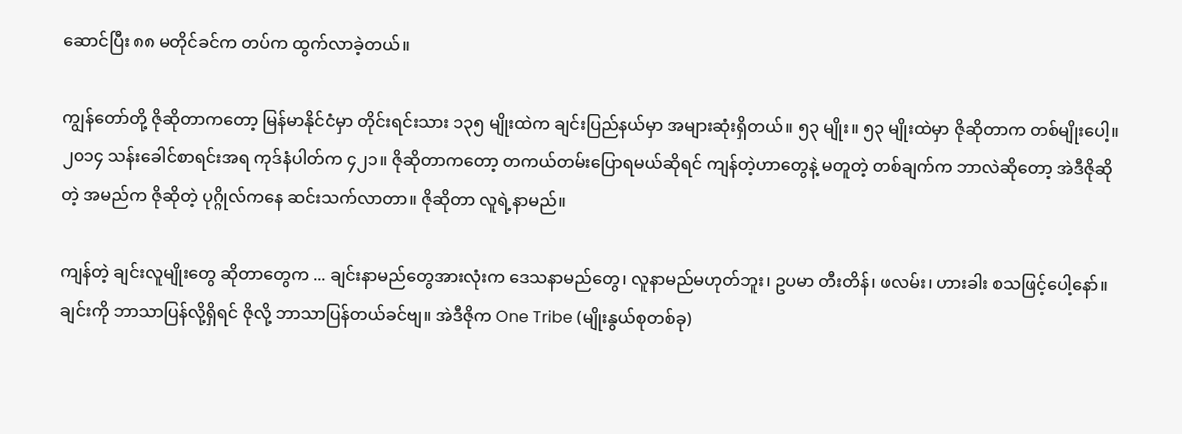ဆောင်ပြီး ၈၈ မတိုင်ခင်က တပ်က ထွက်လာခဲ့တယ်။

ကျွန်တော်တို့ ဇိုဆိုတာကတော့ မြန်မာနိုင်ငံမှာ တိုင်းရင်းသား ၁၃၅ မျိုးထဲက ချင်းပြည်နယ်မှာ အများဆုံးရှိတယ်။ ၅၃ မျိုး။ ၅၃ မျိုးထဲမှာ ဇိုဆိုတာက တစ်မျိုးပေါ့။ ၂၀၁၄ သန်းခေါင်စာရင်းအရ ကုဒ်နံပါတ်က ၄၂၁။ ဇိုဆိုတာကတော့ တကယ်တမ်းပြောရမယ်ဆိုရင် ကျန်တဲ့ဟာတွေနဲ့ မတူတဲ့ တစ်ချက်က ဘာလဲဆိုတော့ အဲဒီဇိုဆိုတဲ့ အမည်က ဇိုဆိုတဲ့ ပုဂ္ဂိုလ်ကနေ ဆင်းသက်လာတာ။ ဇိုဆိုတာ လူရဲ့နာမည်။

ကျန်တဲ့ ချင်းလူမျိုးတွေ ဆိုတာတွေက ... ချင်းနာမည်တွေအားလုံးက ဒေသနာမည်တွေ၊ လူနာမည်မဟုတ်ဘူး၊ ဥပမာ တီးတိန်၊ ဖလမ်း၊ ဟားခါး စသဖြင့်ပေါ့နော်။ ချင်းကို ဘာသာပြန်လို့ရှိရင် ဇိုလို့ ဘာသာပြန်တယ်ခင်ဗျ။ အဲဒီဇိုက One Tribe (မျိုးနွယ်စုတစ်ခု)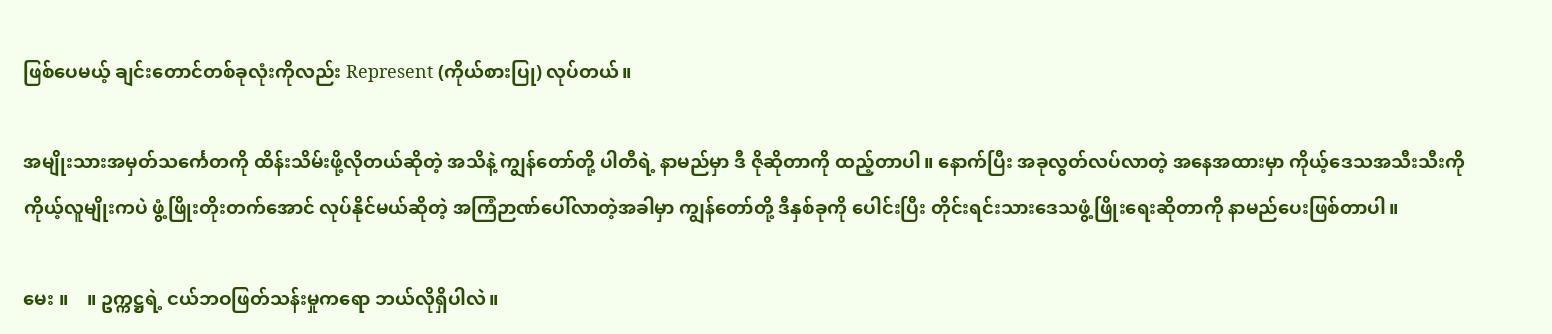ဖြစ်ပေမယ့် ချင်းတောင်တစ်ခုလုံးကိုလည်း Represent (ကိုယ်စားပြု) လုပ်တယ်။

အမျိုးသားအမှတ်သင်္ကေတကို ထိန်းသိမ်းဖို့လိုတယ်ဆိုတဲ့ အသိနဲ့ ကျွန်တော်တို့ ပါတီရဲ့ နာမည်မှာ ဒီ ဇိုဆိုတာကို ထည့်တာပါ။ နောက်ပြီး အခုလွတ်လပ်လာတဲ့ အနေအထားမှာ ကိုယ့်ဒေသအသီးသီးကို ကိုယ့်လူမျိုးကပဲ ဖွံ့ဖြိုးတိုးတက်အောင် လုပ်နိုင်မယ်ဆိုတဲ့ အကြံဉာဏ်ပေါ်လာတဲ့အခါမှာ ကျွန်တော်တို့ ဒီနှစ်ခုကို ပေါင်းပြီး တိုင်းရင်းသားဒေသဖွံ့ဖြိုးရေးဆိုတာကို နာမည်ပေးဖြစ်တာပါ။

မေး ။    ။ ဥက္ကဋ္ဌရဲ့ ငယ်ဘဝဖြတ်သန်းမှုကရော ဘယ်လိုရှိပါလဲ။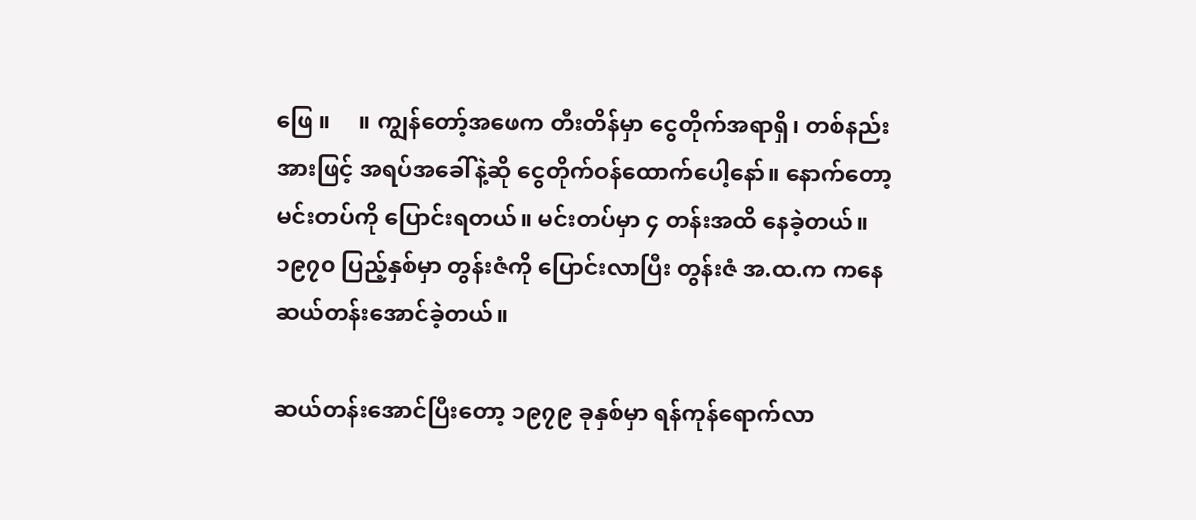ဖြေ ။     ။ ကျွန်တော့်အဖေက တီးတိန်မှာ ငွေတိုက်အရာရှိ၊ တစ်နည်းအားဖြင့် အရပ်အခေါ်နဲ့ဆို ငွေတိုက်ဝန်ထောက်ပေါ့နော်။ နောက်တော့ မင်းတပ်ကို ပြောင်းရတယ်။ မင်းတပ်မှာ ၄ တန်းအထိ နေခဲ့တယ်။ ၁၉၇၀ ပြည့်နှစ်မှာ တွန်းဇံကို ပြောင်းလာပြီး တွန်းဇံ အ.ထ.က ကနေ ဆယ်တန်းအောင်ခဲ့တယ်။

ဆယ်တန်းအောင်ပြီးတော့ ၁၉၇၉ ခုနှစ်မှာ ရန်ကုန်ရောက်လာ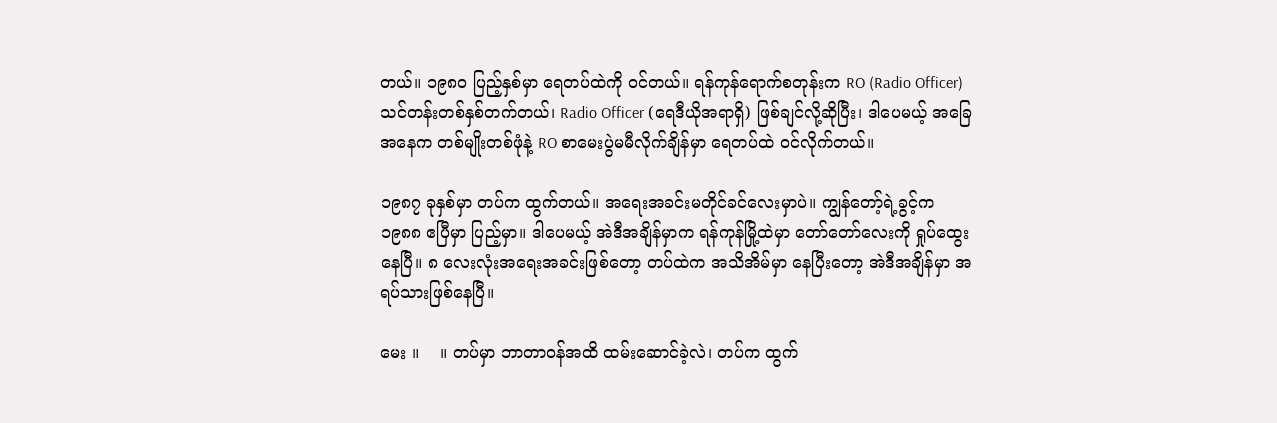တယ်။ ၁၉၈၀ ပြည့်နှစ်မှာ ရေတပ်ထဲကို ဝင်တယ်။ ရန်ကုန်ရောက်စတုန်းက RO (Radio Officer) သင်တန်းတစ်နှစ်တက်တယ်၊ Radio Officer (ရေဒီယိုအရာရှိ) ဖြစ်ချင်လို့ဆိုပြီး၊ ဒါပေမယ့် အခြေအနေက တစ်မျိုးတစ်ဖုံနဲ့ RO စာမေးပွဲမမီလိုက်ချိန်မှာ ရေတပ်ထဲ ဝင်လိုက်တယ်။

၁၉၈၇ ခုနှစ်မှာ တပ်က ထွက်တယ်။ အရေးအခင်းမတိုင်ခင်လေးမှာပဲ။ ကျွန်တော့်ရဲ့ခွင့်က ၁၉၈၈ ဧပြီမှာ ပြည့်မှာ။ ဒါပေမယ့် အဲဒီအချိန်မှာက ရန်ကုန်မြို့ထဲမှာ တော်တော်လေးကို ရှုပ်ထွေးနေပြီ။ ၈ လေးလုံးအရေးအခင်းဖြစ်တော့ တပ်ထဲက အသိအိမ်မှာ နေပြီးတော့ အဲဒီအချိန်မှာ အရပ်သားဖြစ်နေပြီ။

မေး ။    ။ တပ်မှာ ဘာတာဝန်အထိ ထမ်းဆောင်ခဲ့လဲ၊ တပ်က ထွက်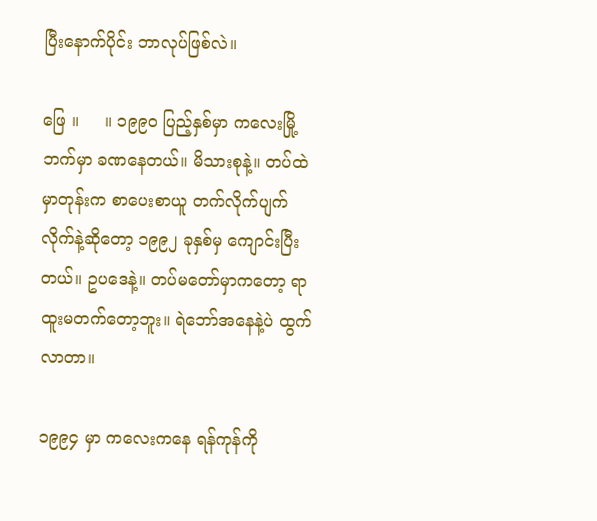ပြီးနောက်ပိုင်း ဘာလုပ်ဖြစ်လဲ။

ဖြေ ။     ။ ၁၉၉၀ ပြည့်နှစ်မှာ ကလေးမြို့ဘက်မှာ ခဏနေတယ်။ မိသားစုနဲ့။ တပ်ထဲမှာတုန်းက စာပေးစာယူ တက်လိုက်ပျက်လိုက်နဲ့ဆိုတော့ ၁၉၉၂ ခုနှစ်မှ ကျောင်းပြီးတယ်။ ဥပဒေနဲ့။ တပ်မတော်မှာကတော့ ရာထူးမတက်တော့ဘူး။ ရဲဘော်အနေနဲ့ပဲ ထွက်လာတာ။

၁၉၉၄ မှာ ကလေးကနေ ရန်ကုန်ကို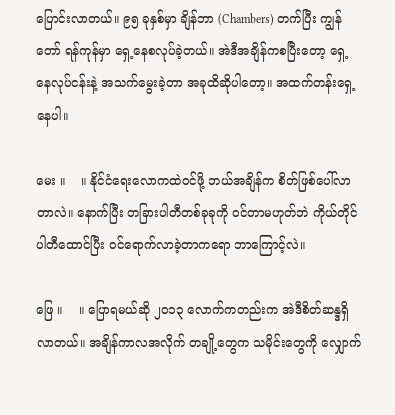ပြောင်းလာတယ်။ ၉၅ ခုနှစ်မှာ ချိန်ဘာ (Chambers) တက်ပြီး ကျွန်တော် ရန်ကုန်မှာ ရှေ့နေစလုပ်ခဲ့တယ်။ အဲဒီအချိန်ကစပြီးတော့ ရှေ့နေလုပ်ငန်းနဲ့ အသက်မွေးခဲ့တာ အခုထိဆိုပါတော့။ အထက်တန်းရှေ့နေပါ။

မေး ။    ။ နိုင်ငံရေးလောကထဲဝင်ဖို့ ဘယ်အချိန်က စိတ်ဖြစ်ပေါ်လာတာလဲ။ နောက်ပြီး ‌တခြားပါတီတစ်ခုခုကို ဝင်တာမဟုတ်ဘဲ ကိုယ်တိုင်ပါတီထောင်ပြီး ဝင်ရောက်လာခဲ့တာကရော ဘာကြောင့်လဲ။

ဖြေ ။    ။ ပြောရမယ်ဆို ၂၀၁၃ လောက်ကတည်းက အဲဒီစိတ်ဆန္ဒရှိလာတယ်။ အချိန်ကာလအလိုက် တချို့တွေက သမိုင်းတွေကို လျှောက်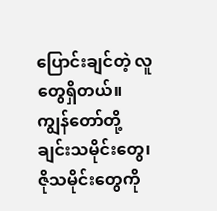ပြောင်းချင်တဲ့ လူတွေရှိတယ်။ ကျွန်တော်တို့ ချင်းသမိုင်းတွေ၊ ဇိုသမိုင်းတွေကို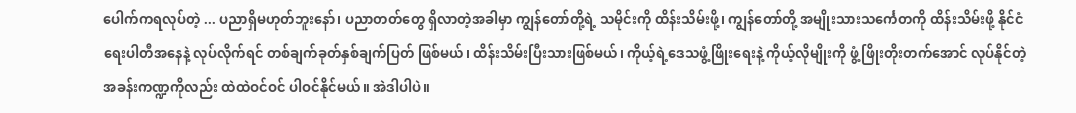ပေါက်ကရလုပ်တဲ့ ... ပညာရှိမဟုတ်ဘူးနော်၊ ပညာတတ်တွေ ရှိလာတဲ့အခါမှာ ကျွန်တော်တို့ရဲ့ သမိုင်းကို ထိန်းသိမ်းဖို့၊ ကျွန်တော်တို့ အမျိုးသားသင်္ကေတကို ထိန်းသိမ်းဖို့ နိုင်ငံရေးပါတီအနေနဲ့ လုပ်လိုက်ရင် တစ်ချက်ခုတ်နှစ်ချက်ပြတ် ဖြစ်မယ်၊ ထိန်းသိမ်းပြီးသားဖြစ်မယ်၊ ကိုယ့်ရဲ့ဒေသဖွံ့ဖြိုးရေးနဲ့ ကိုယ့်လိုမျိုးကို ဖွံ့ဖြိုးတိုးတက်အောင် လုပ်နိုင်တဲ့ အခန်းကဏ္ဍကိုလည်း ထဲထဲဝင်ဝင် ပါဝင်နိုင်မယ်။ အဲဒါပါပဲ။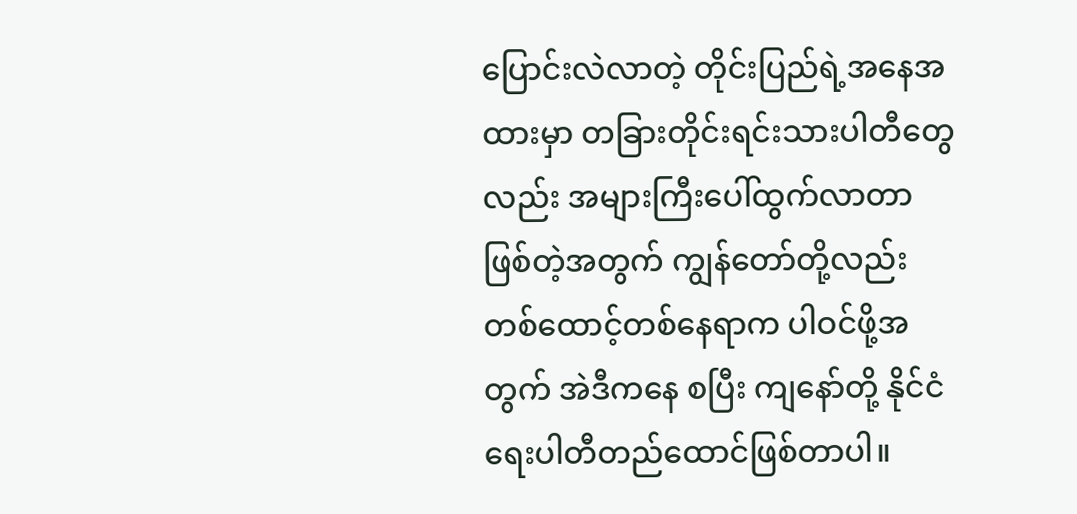ပြောင်းလဲလာတဲ့ တိုင်းပြည်ရဲ့အနေအထားမှာ တခြားတိုင်းရင်းသားပါတီတွေလည်း အများကြီးပေါ်ထွက်လာတာ ဖြစ်တဲ့အတွက် ကျွန်တော်တို့လည်း တစ်ထောင့်တစ်နေရာက ပါဝင်ဖို့အတွက် အဲဒီကနေ စပြီး ကျနော်တို့ နိုင်ငံရေးပါတီတည်ထောင်ဖြစ်တာပါ။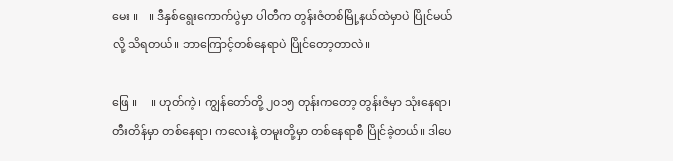မေး ။    ။ ဒီနှစ်ရွေးကောက်ပွဲမှာ ပါတီက တွန်းဇံတစ်မြို့နယ်ထဲမှာပဲ ပြိုင်မယ်လို့ သိရတယ်။ ဘာကြောင့်တစ်နေရာပဲ ပြိုင်တော့တာလဲ။

ဖြေ ။     ။ ဟုတ်ကဲ့၊ ကျွန်တော်တို့ ၂၀၁၅ တုန်းကတော့ တွန်းဇံမှာ သုံးနေရာ၊ တီးတိန်မှာ တစ်နေရာ၊ ကလေးနဲ့ တမူးတို့မှာ တစ်နေရာစီ ပြိုင်ခဲ့တယ်။ ဒါပေ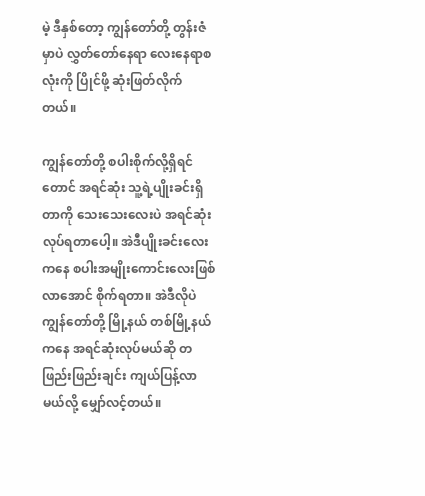မဲ့ ဒီနှစ်တော့ ကျွန်တော်တို့ တွန်းဇံမှာပဲ လွှတ်တော်နေရာ လေးနေရာစလုံးကို ပြိုင်ဖို့ ဆုံးဖြတ်လိုက်တယ်။

ကျွန်တော်တို့ စပါးစိုက်လို့ရှိရင်တောင် အရင်ဆုံး သူ့ရဲ့ပျိုးခင်းရှိတာကို သေးသေးလေးပဲ အရင်ဆုံးလုပ်ရတာပေါ့။ အဲဒီပျိုးခင်းလေးကနေ စပါးအမျိုးကောင်းလေးဖြစ်လာအောင် စိုက်ရတာ။ အဲဒီလိုပဲ ကျွန်တော်တို့ မြို့နယ် တစ်မြို့နယ်ကနေ အရင်ဆုံးလုပ်မယ်ဆို တဖြည်းဖြည်းချင်း ကျယ်ပြန့်လာမယ်လို့ မျှော်လင့်တယ်။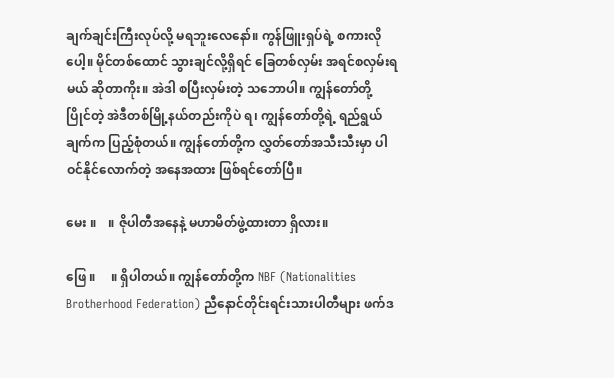ချက်ချင်းကြီးလုပ်လို့ မရဘူးလေနော်။ ကွန်ဖြူးရှပ်ရဲ့ စကားလိုပေါ့။ မိုင်တစ်ထောင် သွားချင်လို့ရှိရင် ခြေတစ်လှမ်း အရင်စလှမ်းရမယ် ဆိုတာကိုး။ အဲဒါ စပြီးလှမ်းတဲ့ သဘောပါ။ ကျွန်တော်တို့ ပြိုင်တဲ့ အဲဒီတစ်မြို့နယ်တည်းကိုပဲ ရ၊ ကျွန်တော်တို့ရဲ့ ရည်ရွယ်ချက်က ပြည့်စုံတယ်။ ကျွန်တော်တို့က လွှတ်တော်အသီးသီးမှာ ပါဝင်နိုင်လောက်တဲ့ အနေအထား ဖြစ်ရင်တော်ပြီ။

မေး ။    ။ ဇိုပါတီအနေနဲ့ မဟာမိတ်ဖွဲ့ထားတာ ရှိလား။

ဖြေ ။     ။ ရှိပါတယ်။ ကျွန်တော်တို့က NBF (Nationalities Brotherhood Federation) ညီနောင်တိုင်းရင်းသားပါတီများ ဖက်ဒ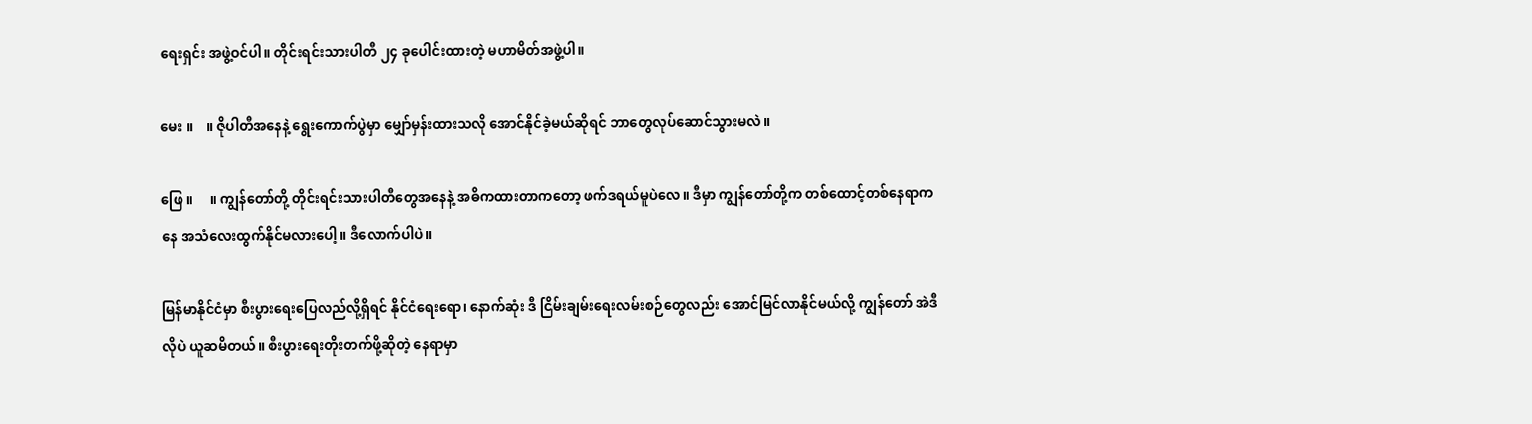ရေးရှင်း အဖွဲ့ဝင်ပါ။ တိုင်းရင်းသားပါတီ ၂၄ ခုပေါင်းထားတဲ့ မဟာမိတ်အဖွဲ့ပါ။

မေး ။    ။ ဇိုပါတီအနေနဲ့ ရွေးကောက်ပွဲမှာ မျှော်မှန်းထားသလို အောင်နိုင်ခဲ့မယ်ဆိုရင် ဘာတွေလုပ်ဆောင်သွားမလဲ။

ဖြေ ။     ။ ကျွန်တော်တို့ တိုင်းရင်းသားပါတီတွေအနေနဲ့ အဓိကထားတာကတော့ ဖက်ဒရယ်မူပဲလေ။ ဒီမှာ ကျွန်တော်တို့က တစ်ထောင့်တစ်နေရာကနေ အသံလေးထွက်နိုင်မလားပေါ့။ ဒီလောက်ပါပဲ။

မြန်မာနိုင်ငံမှာ စီးပွားရေးပြေလည်လို့ရှိရင် နိုင်ငံရေးရော၊ နောက်ဆုံး ဒီ ငြိမ်းချမ်းရေးလမ်းစဉ်တွေလည်း အောင်မြင်လာနိုင်မယ်လို့ ကျွန်တော် အဲဒီလိုပဲ ယူဆမိတယ်။ စီးပွားရေးတိုးတက်ဖို့ဆိုတဲ့ နေရာမှာ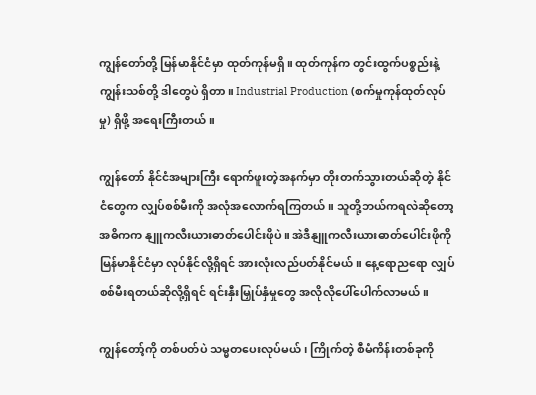ကျွန်တော်တို့ မြန်မာနိုင်ငံမှာ ထုတ်ကုန်မရှိ။ ထုတ်ကုန်က တွင်းထွက်ပစ္စည်းနဲ့ ကျွန်းသစ်တို့ ဒါတွေပဲ ရှိတာ။ Industrial Production (စက်မှုကုန်ထုတ်လုပ်မှု) ရှိဖို့ အရေးကြီးတယ်။

ကျွန်တော် နိုင်ငံအများကြီး ရောက်ဖူးတဲ့အနက်မှာ တိုးတက်သွားတယ်ဆိုတဲ့ နိုင်ငံတွေက လျှပ်စစ်မီးကို အလုံအလောက်ရကြတယ်။ သူတို့ဘယ်ကရလဲဆိုတော့ အဓိကက နျူကလီးယားဓာတ်ပေါင်းဖိုပဲ။ အဲဒီနျူကလီးယားဓာတ်ပေါင်းဖိုကို မြန်မာနိုင်ငံမှာ လုပ်နိုင်လို့ရှိရင် အားလုံးလည်ပတ်နိုင်မယ်။ နေ့ရောညရော လျှပ်စစ်မီးရတယ်ဆိုလို့ရှိရင် ရင်းနှီးမြှုပ်နှံမှုတွေ အလိုလိုပေါ်ပေါက်လာမယ်။

ကျွန်တော့်ကို တစ်ပတ်ပဲ သမ္မတပေးလုပ်မယ်၊ ကြိုက်တဲ့ စီမံကိန်းတစ်ခုကို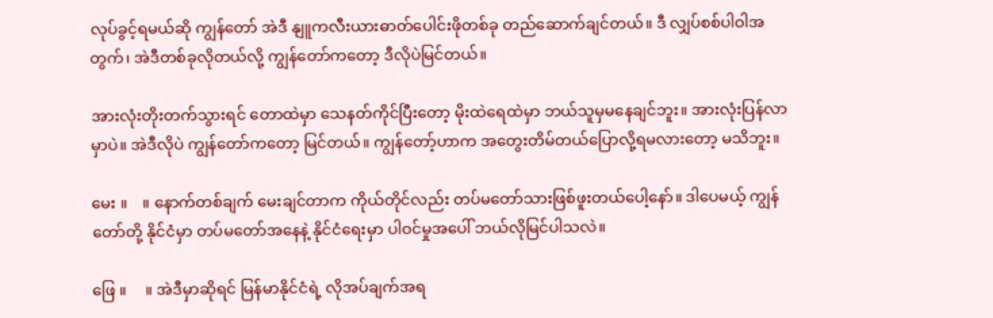လုပ်ခွင့်ရမယ်ဆို ကျွန်တော် အဲဒီ နျူကလီးယားဓာတ်ပေါင်းဖိုတစ်ခု တည်ဆောက်ချင်တယ်။ ဒီ လျှပ်စစ်ပါဝါအတွက်၊ အဲဒီတစ်ခုလိုတယ်လို့ ကျွန်တော်ကတော့ ဒီလိုပဲမြင်တယ်။

အားလုံးတိုးတက်သွားရင် တောထဲမှာ သေနတ်ကိုင်ပြီးတော့ မိုးထဲရေထဲမှာ ဘယ်သူမှမနေချင်ဘူး။ အားလုံးပြန်လာမှာပဲ။ အဲဒီလိုပဲ ကျွန်တော်ကတော့ မြင်တယ်။ ကျွန်တော့်ဟာက အတွေးတိမ်တယ်ပြောလို့ရမလားတော့ မသိဘူး။

မေး ။    ။ နောက်တစ်ချက် မေးချင်တာက ကိုယ်တိုင်လည်း တပ်မတော်သားဖြစ်ဖူးတယ်ပေါ့နော်။ ဒါပေမယ့် ကျွန်တော်တို့ နိုင်ငံမှာ တပ်မတော်အနေနဲ့ နိုင်ငံရေးမှာ ပါဝင်မှုအပေါ် ဘယ်လိုမြင်ပါသလဲ။

ဖြေ ။     ။ အဲဒီမှာဆိုရင် မြန်မာနိုင်ငံရဲ့ လိုအပ်ချက်အရ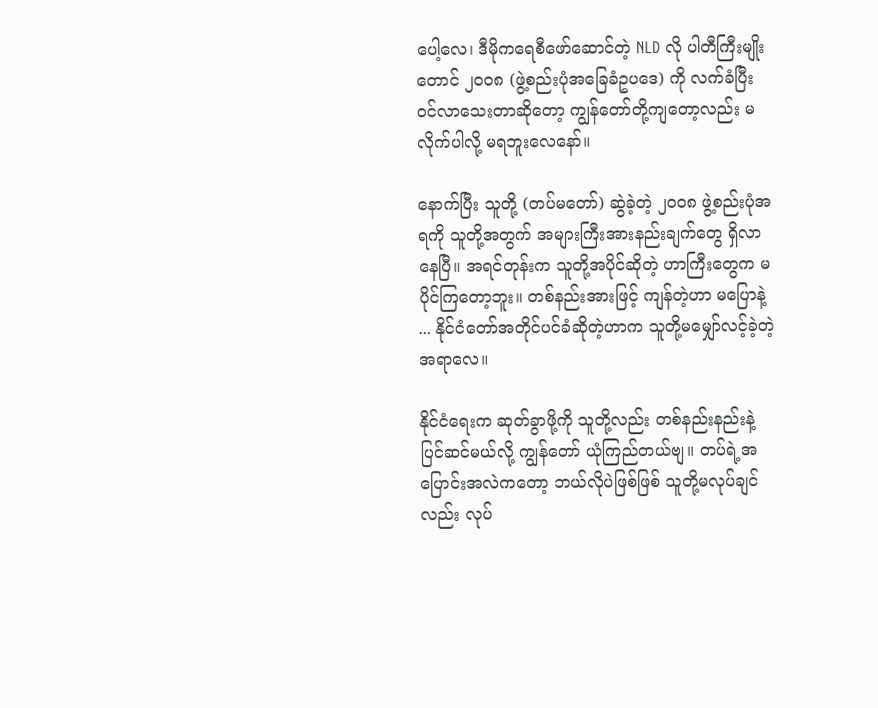ပေါ့လေ၊ ဒီမိုကရေစီဖော်ဆောင်တဲ့ NLD လို ပါတီကြီးမျိုးတောင် ၂၀၀၈ (ဖွဲ့စည်းပုံအခြေခံဥပဒေ) ကို လက်ခံပြီး ဝင်လာသေးတာဆိုတော့ ကျွန်တော်တို့ကျတော့လည်း မလိုက်ပါလို့ မရဘူးလေနော်။

နောက်ပြီး သူတို့ (တပ်မတော်) ဆွဲခဲ့တဲ့ ၂၀၀၈ ဖွဲ့စည်းပုံအရကို သူတို့အတွက် အများကြီးအားနည်းချက်တွေ ရှိလာနေပြီ။ အရင်တုန်းက သူတို့အပိုင်ဆိုတဲ့ ဟာကြီးတွေက မပိုင်ကြတော့ဘူး။ တစ်နည်းအားဖြင့် ကျန်တဲ့ဟာ မပြောနဲ့ ... နိုင်ငံတော်အတိုင်ပင်ခံဆိုတဲ့ဟာက သူတို့မမျှော်လင့်ခဲ့တဲ့ အရာလေ။

နိုင်ငံရေးက ဆုတ်ခွာဖို့ကို သူတို့လည်း တစ်နည်းနည်းနဲ့ ပြင်ဆင်မယ်လို့ ကျွန်တော် ယုံကြည်တယ်ဗျ။ တပ်ရဲ့အပြောင်းအလဲကတော့ ဘယ်လိုပဲဖြစ်ဖြစ် သူတို့မလုပ်ချင်လည်း လုပ်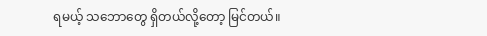ရမယ့် သဘောတွေ ရှိတယ်လို့တော့ မြင်တယ်။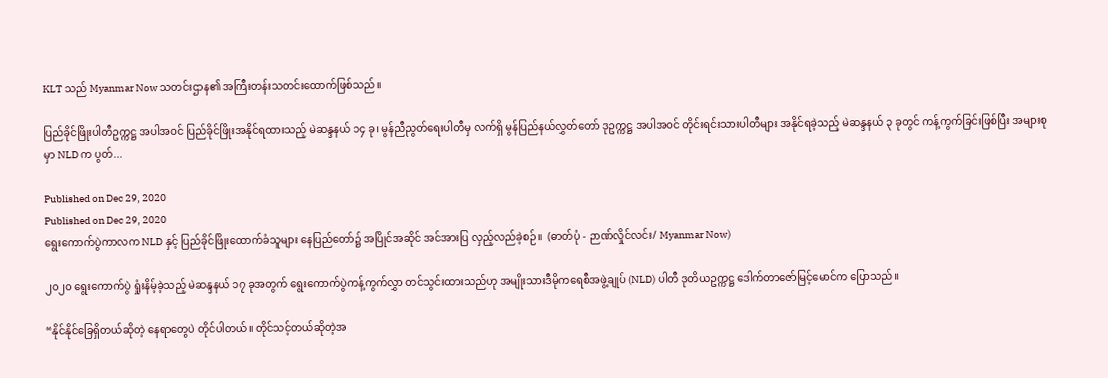KLT သည် Myanmar Now သတင်းဌာန၏ အကြီးတန်းသတင်းထောက်ဖြစ်သည်။

ပြည်ခိုင်ဖြိုးပါတီဥက္ကဋ္ဌ အပါအဝင် ပြည်ခိုင်ဖြိုးအနိုင်ရထားသည့် မဲဆန္ဒနယ် ၁၄ ခု၊ မွန်ညီညွတ်ရေးပါတီမှ လက်ရှိ မွန်ပြည်နယ်လွှတ်တော် ဒုဥက္ကဋ္ဌ အပါအဝင် တိုင်းရင်းသားပါတီများ အနိုင်ရခဲ့သည့် မဲဆန္ဒနယ် ၃ ခုတွင် ကန့်ကွက်ခြင်းဖြစ်ပြီး အများစုမှာ NLD က ပွတ်...

Published on Dec 29, 2020
Published on Dec 29, 2020
ရွေးကောက်ပွဲကာလက NLD နှင့် ပြည်ခိုင်ဖြိုးထောက်ခံသူများ နေပြည်တော်၌ အပြိုင်အဆိုင် အင်အားပြ လှည့်လည်ခဲ့စဉ်။  (ဓာတ်ပုံ - ဉာဏ်လှိုင်လင်း/ Myanmar Now)

၂၀၂၀ ရွေးကောက်ပွဲ ရှုံးနိမ့်ခဲ့သည့် မဲဆန္ဒနယ် ၁၇ ခုအတွက် ရွေးကောက်ပွဲကန့်ကွက်လွှာ တင်သွင်းထားသည်ဟု အမျိုးသားဒီမိုကရေစီအဖွဲ့ချုပ် (NLD) ပါတီ ဒုတိယဥက္ကဋ္ဌ ဒေါက်တာဇော်မြင့်မောင်က ပြောသည်။

“နိုင်နိုင်ခြေရှိတယ်ဆိုတဲ့ နေရာတွေပဲ တိုင်ပါတယ်။ တိုင်သင့်တယ်ဆိုတဲ့အ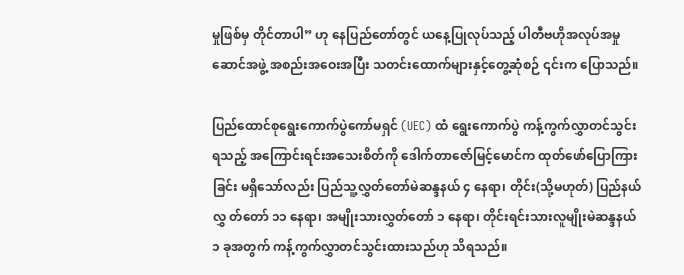မှုဖြစ်မှ တိုင်တာပါ” ဟု နေပြည်တော်တွင် ယနေ့ပြုလုပ်သည့် ပါတီဗဟိုအလုပ်အမှုဆောင်အဖွဲ့ အစည်းအဝေးအပြီး သတင်းထောက်များနှင့်တွေ့ဆုံစဉ် ၎င်းက ပြောသည်။

ပြည်ထောင်စုရွေးကောက်ပွဲကော်မရှင် (UEC) ထံ ရွေးကောက်ပွဲ ကန့်ကွက်လွှာတင်သွင်းရသည့် အကြောင်းရင်းအသေးစိတ်ကို ဒေါက်တာဇော်မြင့်မောင်က ထုတ်ဖော်ပြောကြားခြင်း မရှိသော်လည်း ပြည်သူ့လွှတ်တော်မဲဆန္ဒနယ် ၄ နေရာ၊ တိုင်း(သို့မဟုတ်) ပြည်နယ်လွှ တ်တော် ၁၁ နေရာ၊ အမျိုးသားလွှတ်တော် ၁ နေရာ၊ တိုင်းရင်းသားလူမျိုးမဲဆန္ဒနယ် ၁ ခုအတွက် ကန့်ကွက်လွှာတင်သွင်းထားသည်ဟု သိရသည်။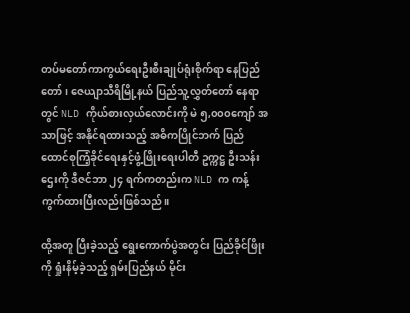တပ်မတော်ကာကွယ်ရေးဦးစီးချုပ်ရုံးစိုက်ရာ နေပြည်တော်၊ ဇေယျာသီရိမြို့နယ် ပြည်သူ့လွှတ်တော် နေရာတွင် NLD ကိုယ်စားလှယ်လောင်းကို မဲ ၅,၀၀၀ကျော် အသာဖြင့် အနိုင်ရထားသည့် အဓိကပြိုင်ဘက် ပြည်ထောင်စုကြံ့ခိုင်ရေးနှင့်ဖွံ့ဖြိုးရေးပါတီ ဥက္ကဋ္ဌ ဦးသန်းဌေးကို ဒီဇင်ဘာ ၂၄ ရက်ကတည်းက NLD က ကန့်ကွက်ထားပြီးလည်းဖြစ်သည်။

ထို့အတူ ပြီးခဲ့သည့် ရွေးကောက်ပွဲအတွင်း ပြည်ခိုင်ဖြိုးကို ရှုံးနိမ့်ခဲ့သည့် ရှမ်းပြည်နယ် မိုင်း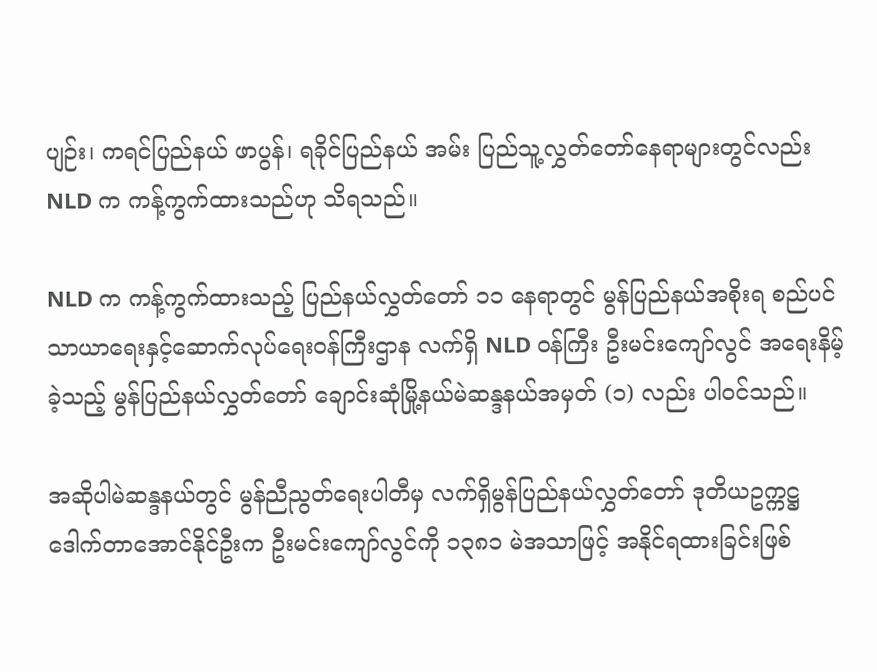ပျဉ်း၊ ကရင်ပြည်နယ် ဖာပွန်၊ ရခိုင်ပြည်နယ် အမ်း ပြည်သူ့လွှတ်တော်နေရာများတွင်လည်း NLD က ကန့်ကွက်ထားသည်ဟု သိရသည်။

NLD က ကန့်ကွက်ထားသည့် ပြည်နယ်လွှတ်တော် ၁၁ နေရာတွင် မွန်ပြည်နယ်အစိုးရ စည်ပင်သာယာရေးနှင့်ဆောက်လုပ်ရေးဝန်ကြီးဌာန လက်ရှိ NLD ဝန်ကြီး ဦးမင်းကျော်လွင် အရေးနိမ့်ခဲ့သည့် မွန်ပြည်နယ်လွှတ်တော် ချောင်းဆုံမြို့နယ်မဲဆန္ဒနယ်အမှတ် (၁) လည်း ပါဝင်သည်။

အဆိုပါမဲဆန္ဒနယ်တွင် မွန်ညီညွတ်ရေးပါတီမှ လက်ရှိမွန်ပြည်နယ်လွှတ်တော် ဒုတိယဥက္ကဋ္ဌ ဒေါက်တာအောင်နိုင်ဦးက ဦးမင်းကျော်လွင်ကို ၁၃၈၁ မဲအသာဖြင့် အနိုင်ရထားခြင်းဖြစ်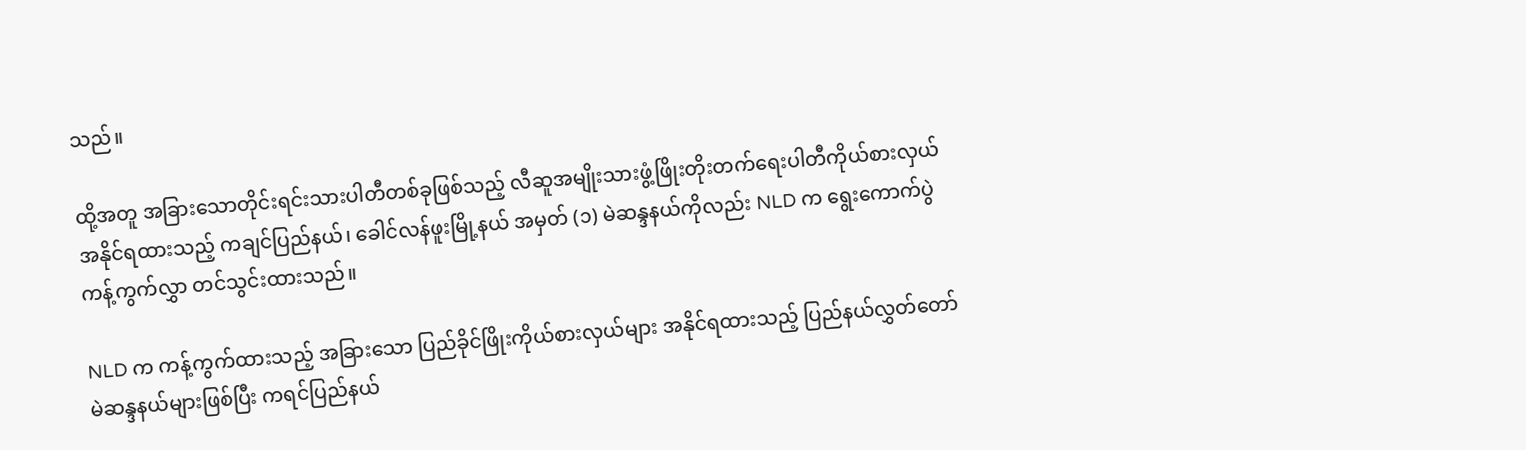သည်။

ထို့အတူ အခြားသောတိုင်းရင်းသားပါတီတစ်ခုဖြစ်သည့် လီဆူအမျိုးသားဖွံ့ဖြိုးတိုးတက်ရေးပါတီကိုယ်စားလှယ် အနိုင်ရထားသည့် ကချင်ပြည်နယ်၊ ခေါင်လန်ဖူးမြို့နယ် အမှတ် (၁) မဲဆန္ဒနယ်ကိုလည်း NLD က ရွေးကောက်ပွဲကန့်ကွက်လွှာ တင်သွင်းထားသည်။

NLD က ကန့်ကွက်ထားသည့် အခြားသော ပြည်ခိုင်ဖြိုးကိုယ်စားလှယ်များ အနိုင်ရထားသည့် ပြည်နယ်လွှတ်တော်မဲဆန္ဒနယ်များဖြစ်ပြီး ကရင်ပြည်နယ်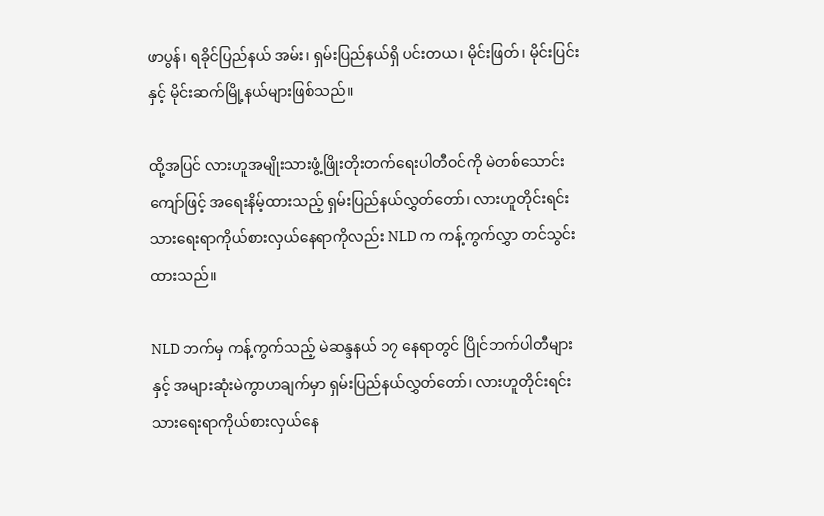ဖာပွန်၊ ရခိုင်ပြည်နယ် အမ်း၊ ရှမ်းပြည်နယ်ရှိ ပင်းတယ၊ မိုင်းဖြတ်၊ မိုင်းပြင်းနှင့် မိုင်းဆက်မြို့နယ်များဖြစ်သည်။

ထို့အပြင် လားဟူအမျိုးသားဖွံ့ဖြိုးတိုးတက်ရေးပါတီဝင်ကို မဲတစ်သောင်းကျော်ဖြင့် အရေးနိမ့်ထားသည့် ရှမ်းပြည်နယ်လွှတ်တော်၊ လားဟူတိုင်းရင်းသားရေးရာကိုယ်စားလှယ်နေရာကိုလည်း NLD က ကန့်ကွက်လွှာ တင်သွင်းထားသည်။

NLD ဘက်မှ ကန့်ကွက်သည့် မဲဆန္ဒနယ် ၁၇ နေရာတွင် ပြိုင်ဘက်ပါတီများနှင့် အများဆုံးမဲကွာဟချက်မှာ ရှမ်းပြည်နယ်လွှတ်တော်၊ လားဟူတိုင်းရင်းသားရေးရာကိုယ်စားလှယ်နေ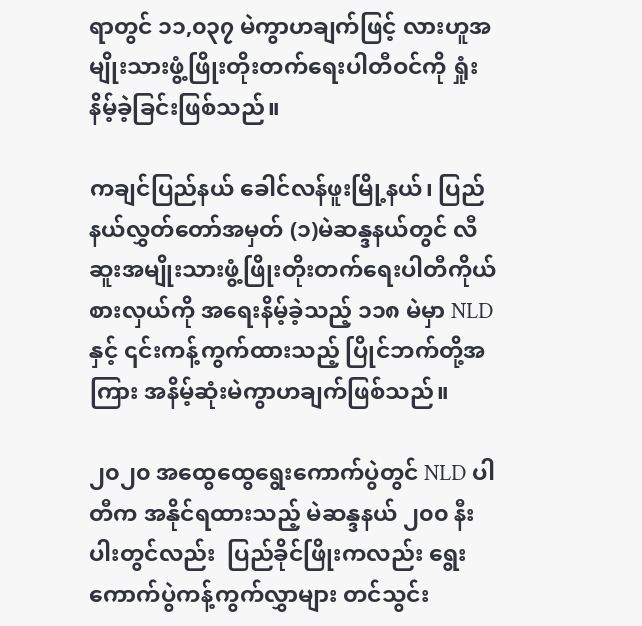ရာတွင် ၁၁,၀၃၇ မဲကွာဟချက်ဖြင့် လားဟူအမျိုးသားဖွံ့ဖြိုးတိုးတက်ရေးပါတီဝင်ကို ရှုံးနိမ့်ခဲ့ခြင်းဖြစ်သည်။

ကချင်ပြည်နယ် ခေါင်လန်ဖူးမြို့နယ်၊ ပြည်နယ်လွှတ်တော်အမှတ် (၁)မဲဆန္ဒနယ်တွင် လီဆူးအမျိုးသားဖွံ့ဖြိုးတိုးတက်ရေးပါတီကိုယ်စားလှယ်ကို အရေးနိမ့်ခဲ့သည့် ၁၁၈ မဲမှာ NLDနှင့် ၎င်းကန့်ကွက်ထားသည့် ပြိုင်ဘက်တို့အကြား အနိမ့်ဆုံးမဲကွာဟချက်ဖြစ်သည်။

၂၀၂၀ အထွေထွေရွေးကောက်ပွဲတွင် NLD ပါတီက အနိုင်ရထားသည့် မဲဆန္ဒနယ် ၂၀၀ နီးပါးတွင်လည်း  ပြည်ခိုင်ဖြိုးကလည်း ရွေးကောက်ပွဲကန့်ကွက်လွှာများ တင်သွင်း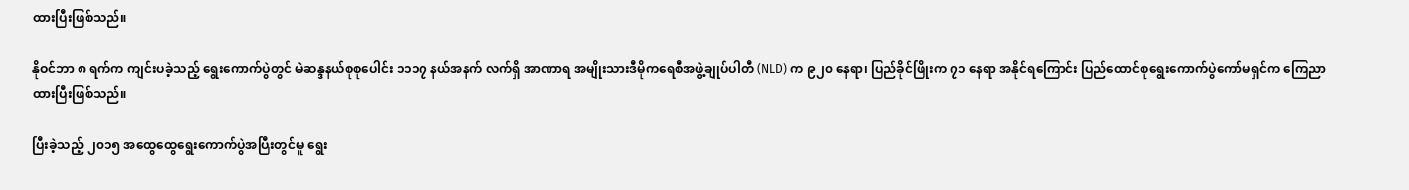ထားပြီးဖြစ်သည်။

နိုဝင်ဘာ ၈ ရက်က ကျင်းပခဲ့သည့် ရွေးကောက်ပွဲတွင် မဲဆန္ဒနယ်စုစုပေါင်း ၁၁၁၇ နယ်အနက် လက်ရှိ အာဏာရ အမျိုးသားဒီမိုကရေစီအဖွဲ့ချုပ်ပါတီ (NLD) က ၉၂၀ နေရာ၊ ပြည်ခိုင်ဖြိုးက ၇၁ နေရာ အနိုင်ရကြောင်း ပြည်ထောင်စုရွေးကောက်ပွဲကော်မရှင်က ကြေညာထားပြီးဖြစ်သည်။

ပြီးခဲ့သည့် ၂၀၁၅ အထွေထွေရွေးကောက်ပွဲအပြီးတွင်မူ ရွေး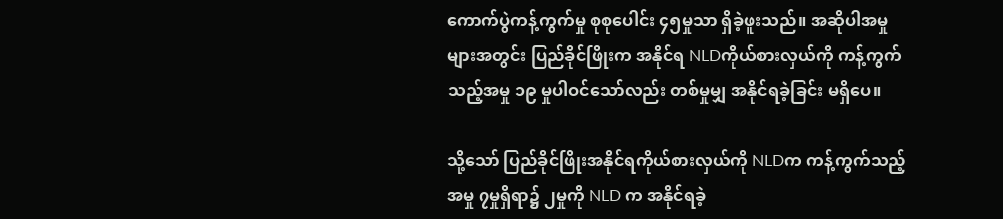ကောက်ပွဲကန့်ကွက်မှု စုစုပေါင်း ၄၅မှုသာ ရှိခဲ့ဖူးသည်။ အဆိုပါအမှုများအတွင်း ပြည်ခိုင်ဖြိုးက အနိုင်ရ NLDကိုယ်စားလှယ်ကို ကန့်ကွက်သည့်အမှု ၁၉ မှုပါဝင်သော်လည်း တစ်မှုမျှ အနိုင်ရခဲ့ခြင်း မရှိပေ။

သို့သော် ပြည်ခိုင်ဖြိုးအနိုင်ရကိုယ်စားလှယ်ကို NLDက ကန့်ကွက်သည့်အမှု ၇မှုရှိရာ၌ ၂မှုကို NLD က အနိုင်ရခဲ့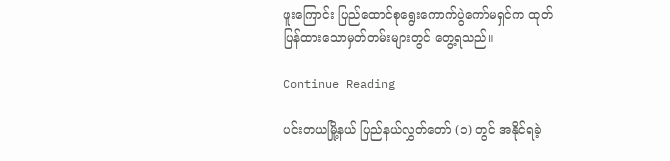ဖူးကြောင်း ပြည်ထောင်စုရွေးကောက်ပွဲကော်မရှင်က ထုတ်ပြန်ထားသောမှတ်တမ်းများတွင် တွေ့ရသည်။

Continue Reading

ပင်းတယမြို့နယ် ပြည်နယ်လွှတ်တော် (၁) တွင် အနိုင်ရခဲ့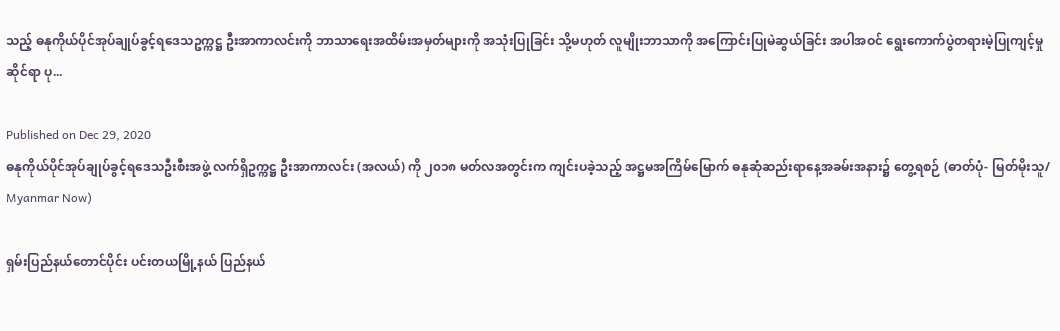သည့် ဓနုကိုယ်ပိုင်အုပ်ချုပ်ခွင့်ရဒေသဥက္ကဋ္ဌ ဦးအာကာလင်းကို ဘာသာရေးအထိမ်းအမှတ်များကို အသုံးပြုခြင်း သို့မဟုတ် လူမျိုးဘာသာကို အကြောင်းပြုမဲဆွယ်ခြင်း အပါအဝင် ရွေးကောက်ပွဲတရားမဲ့ပြုကျင့်မှုဆိုင်ရာ ပု...

Published on Dec 29, 2020
ဓနုကိုယ်ပိုင်အုပ်ချုပ်ခွင့်ရဒေသဦးစီးအဖွဲ့ လက်ရှိဥက္ကဋ္ဌ ဦးအာကာလင်း (အလယ်) ကို ၂၀၁၈ မတ်လအတွင်းက ကျင်းပခဲ့သည့် အဋ္ဌမအကြိမ်မြောက် ဓနုဆုံဆည်းရာနေ့အခမ်းအနား၌ တွေ့ရစဉ် (ဓာတ်ပုံ- မြတ်မိုးသူ/ Myanmar Now)

ရှမ်းပြည်နယ်တောင်ပိုင်း ပင်းတယမြို့နယ် ပြည်နယ်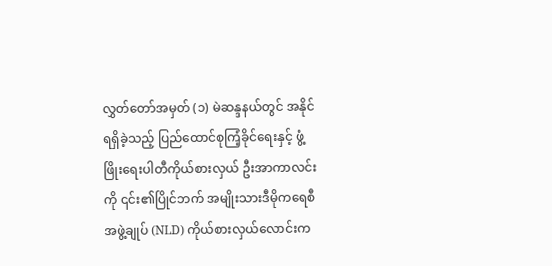လွှတ်တော်အမှတ် (၁) မဲဆန္ဒနယ်တွင် အနိုင်ရရှိခဲ့သည့် ပြည်ထောင်စုကြံ့ခိုင်ရေးနှင့် ဖွံ့ဖြိုးရေးပါတီကိုယ်စားလှယ် ဦးအာကာလင်းကို ၎င်း၏ပြိုင်ဘက် အမျိုးသားဒီမိုကရေစီအဖွဲ့ချုပ် (NLD) ကိုယ်စားလှယ်လောင်းက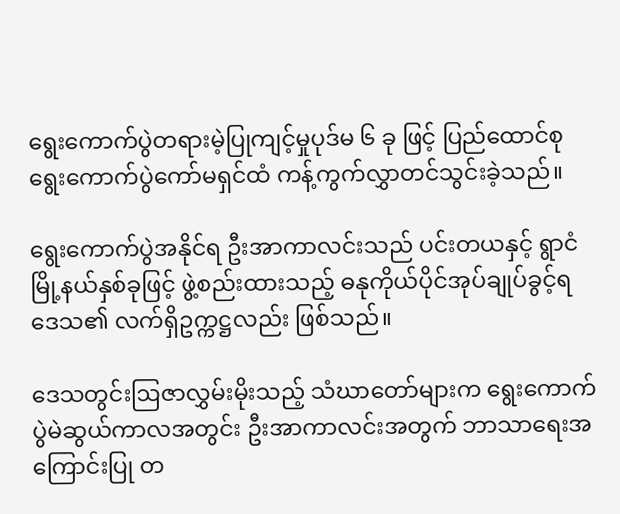ရွေးကောက်ပွဲတရားမဲ့ပြုကျင့်မှုပုဒ်မ ၆ ခု ဖြင့် ပြည်ထောင်စုရွေးကောက်ပွဲကော်မရှင်ထံ ကန့်ကွက်လွှာတင်သွင်းခဲ့သည်။

ရွေးကောက်ပွဲအနိုင်ရ ဦးအာကာလင်းသည် ပင်းတယနှင့် ရွာငံမြို့နယ်နှစ်ခုဖြင့် ဖွဲ့စည်းထားသည့် ဓနုကိုယ်ပိုင်အုပ်ချုပ်ခွင့်ရဒေသ၏ လက်ရှိဥက္ကဋ္ဌလည်း ဖြစ်သည်။

ဒေသတွင်းဩဇာလွှမ်းမိုးသည့် သံဃာတော်များက ရွေးကောက်ပွဲမဲဆွယ်ကာလအတွင်း ဦးအာကာလင်းအတွက် ဘာသာရေးအကြောင်းပြု တ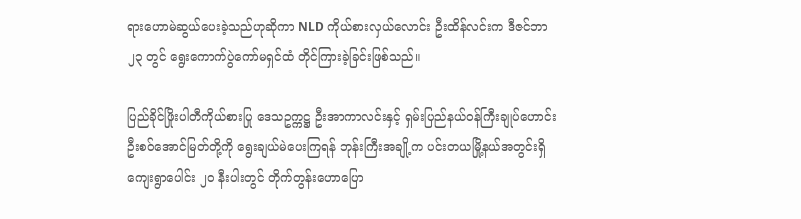ရားဟောမဲဆွယ်ပေးခဲ့သည်ဟုဆိုကာ NLD ကိုယ်စားလှယ်လောင်း ဦးထိန်လင်းက ဒီဇင်ဘာ၂၃ တွင် ရွေးကောက်ပွဲကော်မရှင်ထံ တိုင်ကြားခဲ့ခြင်းဖြစ်သည်။

ပြည်ခိုင်ဖြိုးပါတီကိုယ်စားပြု ဒေသဥက္ကဋ္ဌ ဦးအာကာလင်းနှင့် ရှမ်းပြည်နယ်ဝန်ကြီးချုပ်ဟောင်း ဦးစဝ်အောင်မြတ်တို့ကို ရွေးချယ်မဲပေးကြရန် ဘုန်းကြီးအချို့က ပင်းတယမြို့နယ်အတွင်းရှိ ကျေးရွာပေါင်း ၂၀ နီးပါးတွင် တိုက်တွန်းဟောပြော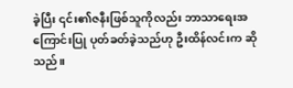ခဲ့ပြီး ၎င်း၏ဇနီးဖြစ်သူကိုလည်း ဘာသာရေးအကြောင်းပြု ပုတ်ခတ်ခဲ့သည်ဟု ဦးထိန်လင်းက ဆိုသည်။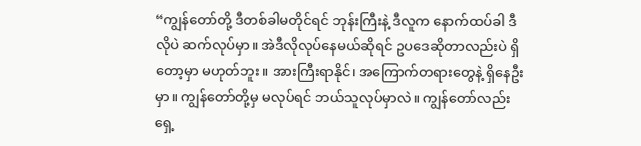“ကျွန်တော်တို့ ဒီတစ်ခါမတိုင်ရင် ဘုန်းကြီးနဲ့ ဒီလူက နောက်ထပ်ခါ ဒီလိုပဲ ဆက်လုပ်မှာ။ အဲဒီလိုလုပ်နေမယ်ဆိုရင် ဥပဒေဆိုတာလည်းပဲ ရှိတော့မှာ မဟုတ်ဘူး။ အားကြီးရာနိုင်၊ အကြောက်တရားတွေနဲ့ ရှိနေဦးမှာ။ ကျွန်တော်တို့မှ မလုပ်ရင် ဘယ်သူလုပ်မှာလဲ။ ကျွန်တော်လည်း ရှေ့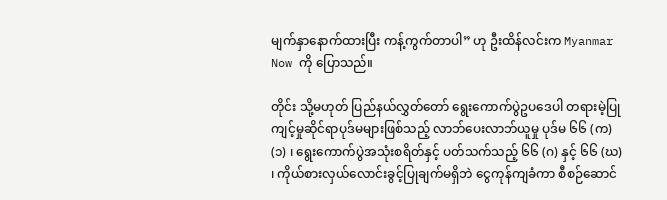မျက်နှာနောက်ထားပြီး ကန့်ကွက်တာပါ” ဟု ဦးထိန်လင်းက Myanmar Now ကို ပြောသည်။

တိုင်း သို့မဟုတ် ပြည်နယ်လွှတ်တော် ရွေးကောက်ပွဲဥပဒေပါ တရားမဲ့ပြုကျင့်မှုဆိုင်ရာပုဒ်မများဖြစ်သည့် လာဘ်ပေးလာဘ်ယူမှု ပုဒ်မ ၆၆ (က) (၁) ၊ ရွေးကောက်ပွဲအသုံးစရိတ်နှင့် ပတ်သက်သည့် ၆၆ (ဂ) နှင့် ၆၆ (ဃ) ၊ ကိုယ်စားလှယ်လောင်းခွင့်ပြုချက်မရှိဘဲ ငွေကုန်ကျခံကာ စီစဉ်ဆောင်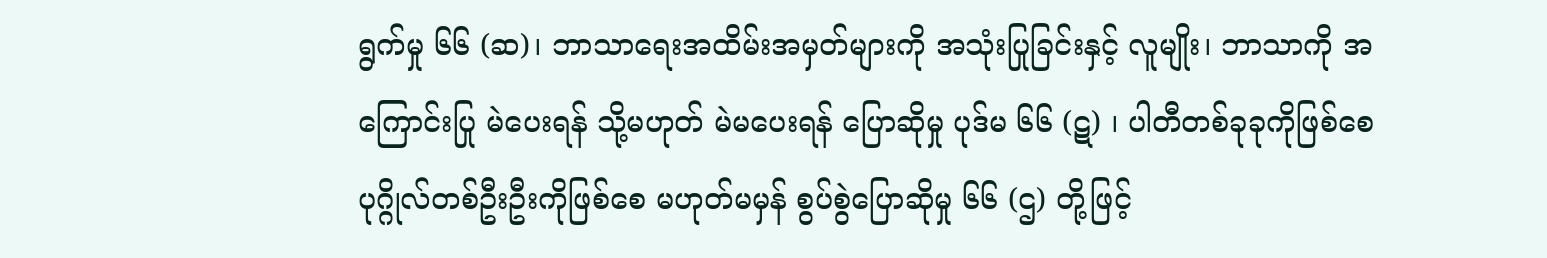ရွက်မှု ၆၆ (ဆ)၊ ဘာသာရေးအထိမ်းအမှတ်များကို အသုံးပြုခြင်းနှင့် လူမျိုး၊ ဘာသာကို အကြောင်းပြု မဲပေးရန် သို့မဟုတ် မဲမပေးရန် ပြောဆိုမှု ပုဒ်မ ၆၆ (ဋ) ၊ ပါတီတစ်ခုခုကိုဖြစ်စေ ပုဂ္ဂိုလ်တစ်ဦးဦးကိုဖြစ်စေ မဟုတ်မမှန် စွပ်စွဲပြောဆိုမှု ၆၆ (ဌ) တို့ဖြင့်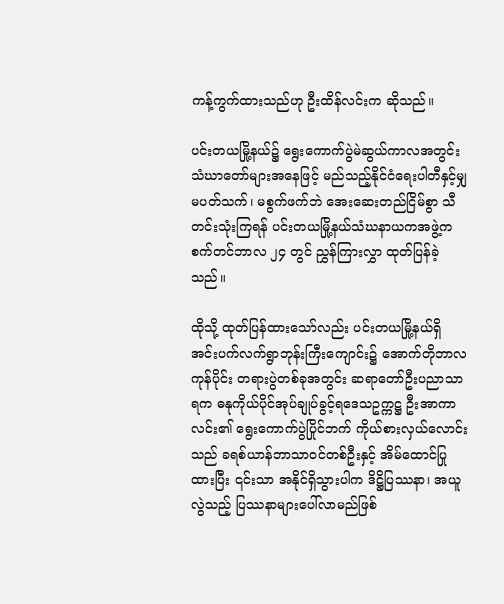ကန့်ကွက်ထားသည်ဟု ဦးထိန်လင်းက ဆိုသည်။

ပင်းတယမြို့နယ်၌ ရွေးကောက်ပွဲမဲဆွယ်ကာလအတွင်း သံဃာတော်များအနေဖြင့် မည်သည့်နိုင်ငံရေးပါတီနှင့်မျှ မပတ်သက်၊ မစွက်ဖက်ဘဲ အေးဆေးတည်ငြိမ်စွာ သီတင်းသုံးကြရန် ပင်းတယမြို့နယ်သံဃနာယကအဖွဲ့က စက်တင်ဘာလ ၂၄ တွင် ညွှန်ကြားလွှာ ထုတ်ပြန်ခဲ့သည်။

ထိုသို့ ထုတ်ပြန်ထားသော်လည်း ပင်းတယမြို့နယ်ရှိ အင်းပက်လက်ရွာဘုန်းကြီးကျောင်း၌ အောက်တိုဘာလကုန်ပိုင်း တရားပွဲတစ်ခုအတွင်း ဆရာတော်ဦးပညာသာရက ဓနုကိုယ်ပိုင်အုပ်ချုပ်ခွင့်ရဒေသဥက္ကဋ္ဌ ဦးအာကာလင်း၏ ရွေးကောက်ပွဲပြိုင်ဘက် ကိုယ်စားလှယ်လောင်းသည် ခရစ်ယာန်ဘာသာဝင်တစ်ဦးနှင့် အိမ်ထောင်ပြုထားပြီး ၎င်းသာ အနိုင်ရှိသွားပါက ဒိဋ္ဌိပြဿနာ၊ အယူလွဲသည့် ပြဿနာများပေါ်လာမည်ဖြစ်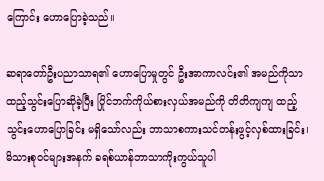ကြောင်း ဟောပြောခဲ့သည်။

ဆရာတော်ဦးပညာသာရ၏ ဟောပြောမှုတွင် ဦးအာကာလင်း၏ အမည်ကိုသာ ထည့်သွင်းပြောဆိုခဲ့ပြီး ပြိုင်ဘက်ကိုယ်စားလှယ်အမည်ကို တိတိကျကျ ထည့်သွင်းဟောပြောခြင်း မရှိသော်လည်း ဘာသာစကားသင်တန်းဖွင့်လှစ်ထားခြင်း၊ မိသားစုဝင်များအနက် ခရစ်ယာန်ဘာသာကိုးကွယ်သူပါ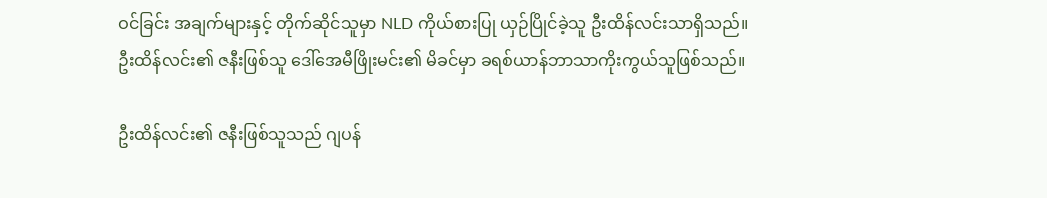ဝင်ခြင်း အချက်များနှင့် တိုက်ဆိုင်သူမှာ NLD ကိုယ်စားပြု ယှဉ်ပြိုင်ခဲ့သူ ဦးထိန်လင်းသာရှိသည်။ ဦးထိန်လင်း၏ ဇနီးဖြစ်သူ ဒေါ်အေမီဖြိုးမင်း၏ မိခင်မှာ ခရစ်ယာန်ဘာသာကိုးကွယ်သူဖြစ်သည်။

ဦးထိန်လင်း၏ ဇနီးဖြစ်သူသည် ဂျပန်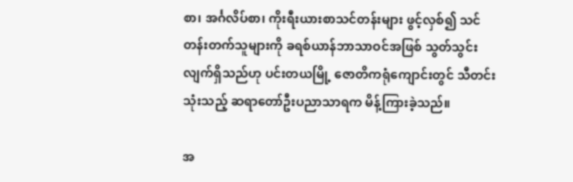စာ၊ အင်္ဂလိပ်စာ၊ ကိုးရီးယားစာသင်တန်းများ ဖွင့်လှစ်၍ သင်တန်းတက်သူများကို ခရစ်ယာန်ဘာသာဝင်အဖြစ် သွတ်သွင်းလျက်ရှိသည်ဟု ပင်းတယမြို့ ဇောတိကရုံကျောင်းတွင် သီတင်းသုံးသည့် ဆရာတော်ဦးပညာသာရက မိန့်ကြားခဲ့သည်။

အ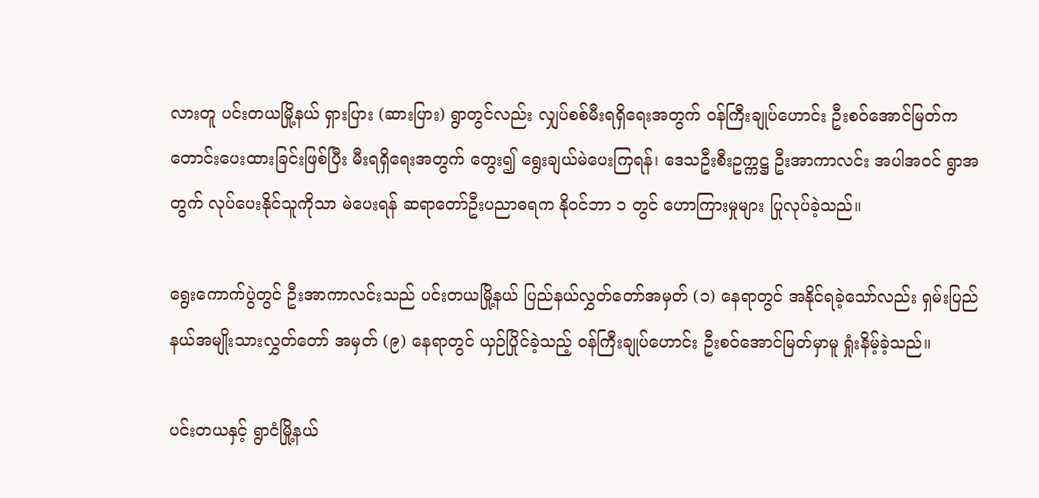လားတူ ပင်းတယမြို့နယ် ရှားပြား (ဆားပြား) ရွာတွင်လည်း လျှပ်စစ်မီးရရှိရေးအတွက် ဝန်ကြီးချုပ်ဟောင်း ဦးစဝ်အောင်မြတ်က တောင်းပေးထားခြင်းဖြစ်ပြီး မီးရရှိရေးအတွက် တွေး၍ ရွေးချယ်မဲပေးကြရန်၊ ဒေသဦးစီးဥက္ကဋ္ဌ ဦးအာကာလင်း အပါအဝင် ရွာအတွက် လုပ်ပေးနိုင်သူကိုသာ မဲပေးရန် ဆရာတော်ဦးပညာဓရက နိုဝင်ဘာ ၁ တွင် ဟောကြားမှုများ ပြုလုပ်ခဲ့သည်။

ရွေးကောက်ပွဲတွင် ဦးအာကာလင်းသည် ပင်းတယမြို့နယ် ပြည်နယ်လွှတ်တော်အမှတ် (၁) နေရာတွင် အနိုင်ရခဲ့သော်လည်း ရှမ်းပြည်နယ်အမျိုးသားလွှတ်တော် အမှတ် (၉) နေရာတွင် ယှဉ်ပြိုင်ခဲ့သည့် ဝန်ကြီးချုပ်ဟောင်း ဦးစဝ်အောင်မြတ်မှာမူ ရှုံးနိမ့်ခဲ့သည်။

ပင်းတယနှင့် ရွာငံမြို့နယ်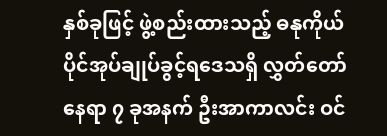နှစ်ခုဖြင့် ဖွဲ့စည်းထားသည့် ဓနုကိုယ်ပိုင်အုပ်ချုပ်ခွင့်ရဒေသရှိ လွှတ်တော်နေရာ ၇ ခုအနက် ဦးအာကာလင်း ဝင်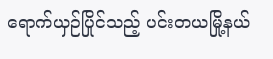ရောက်ယှဉ်ပြိုင်သည့် ပင်းတယမြို့နယ်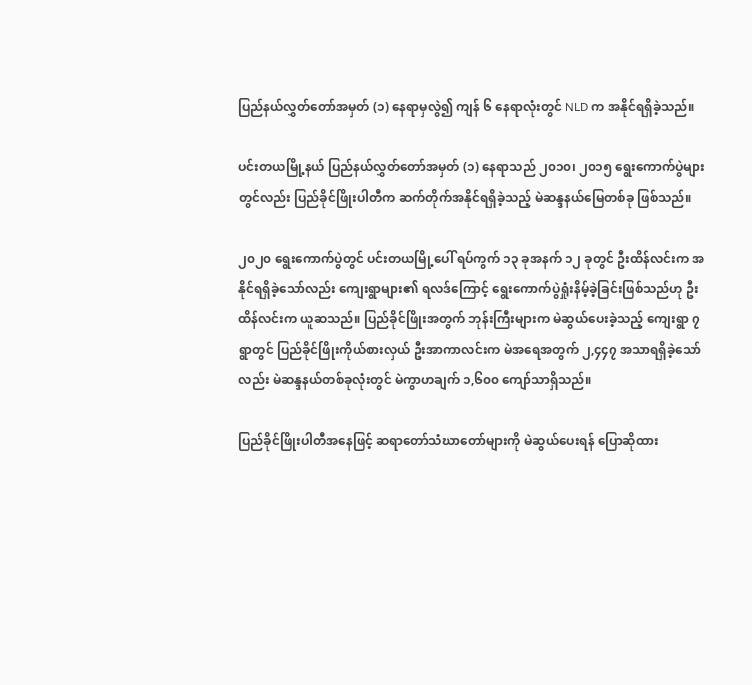ပြည်နယ်လွှတ်တော်အမှတ် (၁) နေရာမှလွဲ၍ ကျန် ၆ နေရာလုံးတွင် NLD က အနိုင်ရရှိခဲ့သည်။

ပင်းတယမြို့နယ် ပြည်နယ်လွှတ်တော်အမှတ် (၁) နေရာသည် ၂၀၁၀၊ ၂၀၁၅ ရွေးကောက်ပွဲများတွင်လည်း ပြည်ခိုင်ဖြိုးပါတီက ဆက်တိုက်အနိုင်ရရှိခဲ့သည့် မဲဆန္ဒနယ်မြေတစ်ခု ဖြစ်သည်။

၂၀၂၀ ရွေးကောက်ပွဲတွင် ပင်းတယမြို့ပေါ် ရပ်ကွက် ၁၃ ခုအနက် ၁၂ ခုတွင် ဦးထိန်လင်းက အနိုင်ရရှိခဲ့သော်လည်း ကျေးရွာများ၏ ရလဒ်ကြောင့် ရွေးကောက်ပွဲရှုံးနိမ့်ခဲ့ခြင်းဖြစ်သည်ဟု ဦးထိန်လင်းက ယူဆသည်။ ပြည်ခိုင်ဖြိုးအတွက် ဘုန်းကြီးများက မဲဆွယ်ပေးခဲ့သည့် ကျေးရွာ ၇ ရွာတွင် ပြည်ခိုင်ဖြိုးကိုယ်စားလှယ် ဦးအာကာလင်းက မဲအရေအတွက် ၂,၄၄၇ အသာရရှိခဲ့သော်လည်း မဲဆန္ဒနယ်တစ်ခုလုံးတွင် မဲကွာဟချက် ၁,၆၀၀ ကျော်သာရှိသည်။

ပြည်ခိုင်ဖြိုးပါတီအနေဖြင့် ဆရာတော်သံဃာတော်များကို မဲဆွယ်ပေးရန် ပြောဆိုထား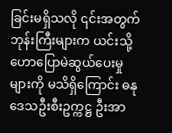ခြင်းမရှိသလို ၎င်းအတွက် ဘုန်းကြီးများက ယင်းသို့ ဟောပြောမဲဆွယ်ပေးမှုများကို မသိရှိကြောင်း ဓနုဒေသဦးစီးဥက္ကဋ္ဌ ဦးအာ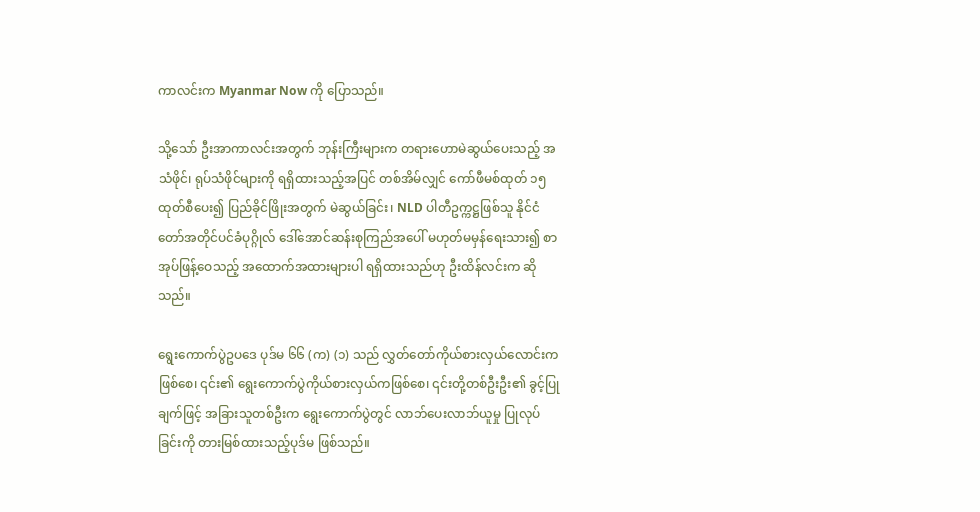ကာလင်းက Myanmar Now ကို ပြောသည်။

သို့သော် ဦးအာကာလင်းအတွက် ဘုန်းကြီးများက တရားဟောမဲဆွယ်ပေးသည့် အသံဖိုင်၊ ရုပ်သံဖိုင်များကို ရရှိထားသည့်အပြင် တစ်အိမ်လျှင် ကော်ဖီမစ်ထုတ် ၁၅ ထုတ်စီပေး၍ ပြည်ခိုင်ဖြိုးအတွက် မဲဆွယ်ခြင်း၊ NLD ပါတီဥက္ကဋ္ဌဖြစ်သူ နိုင်ငံတော်အတိုင်ပင်ခံပုဂ္ဂိုလ် ဒေါ်အောင်ဆန်းစုကြည်အပေါ် မဟုတ်မမှန်ရေးသား၍ စာအုပ်ဖြန့်ဝေသည့် အထောက်အထားများပါ ရရှိထားသည်ဟု ဦးထိန်လင်းက ဆိုသည်။

ရွေးကောက်ပွဲဥပဒေ ပုဒ်မ ၆၆ (က) (၁) သည် လွှတ်တော်ကိုယ်စားလှယ်လောင်းကဖြစ်စေ၊ ၎င်း၏ ရွေးကောက်ပွဲကိုယ်စားလှယ်ကဖြစ်စေ၊ ၎င်းတို့တစ်ဦးဦး၏ ခွင့်ပြုချက်ဖြင့် အခြားသူတစ်ဦးက ရွေးကောက်ပွဲတွင် လာဘ်ပေးလာဘ်ယူမှု ပြုလုပ်ခြင်းကို တားမြစ်ထားသည့်ပုဒ်မ ဖြစ်သည်။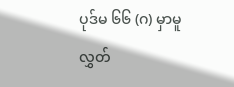ပုဒ်မ ၆၆ (ဂ) မှာမူ လွှတ်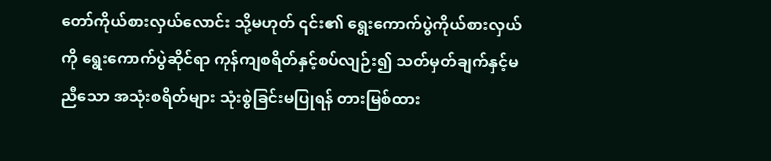တော်ကိုယ်စားလှယ်လောင်း သို့မဟုတ် ၎င်း၏ ရွေးကောက်ပွဲကိုယ်စားလှယ်ကို ရွေးကောက်ပွဲဆိုင်ရာ ကုန်ကျစရိတ်နှင့်စပ်လျဉ်း၍ သတ်မှတ်ချက်နှင့်မညီသော အသုံးစရိတ်များ သုံးစွဲခြင်းမပြုရန် တားမြစ်ထား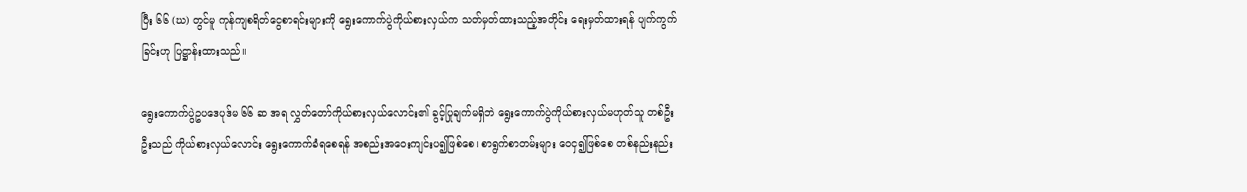ပြီး ၆၆ (ဃ) တွင်မူ ကုန်ကျစရိတ်ငွေစာရင်းများကို ရွေးကောက်ပွဲကိုယ်စားလှယ်က သတ်မှတ်ထားသည့်အတိုင်း ရေးမှတ်ထားရန် ပျက်ကွက်ခြင်းဟု ပြဋ္ဌာန်းထားသည်။

ရွေးကောက်ပွဲဥပဒေပုဒ်မ ၆၆ ဆ အရ လွှတ်တော်ကိုယ်စားလှယ်လောင်း၏ ခွင့်ပြုချက်မရှိဘဲ ရွေးကောက်ပွဲကိုယ်စားလှယ်မဟုတ်သူ တစ်ဦးဦးသည် ကိုယ်စားလှယ်လောင်း ရွေးကောက်ခံရစေရန် အစည်းအဝေးကျင်းပ၍ဖြစ်စေ၊ စာရွက်စာတမ်းများ ဝေငှ၍ဖြစ်စေ တစ်နည်းနည်း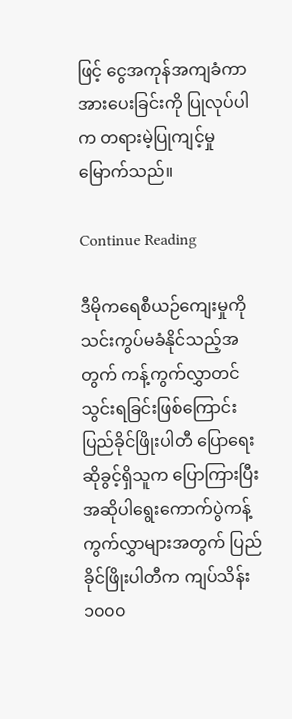ဖြင့် ငွေအကုန်အကျခံကာ အားပေးခြင်းကို ပြုလုပ်ပါက တရားမဲ့ပြုကျင့်မှု မြောက်သည်။

Continue Reading

ဒီမိုကရေစီယဉ်ကျေးမှုကို သင်းကွပ်မခံနိုင်သည့်အတွက် ကန့်ကွက်လွှာတင်သွင်းရခြင်းဖြစ်ကြောင်း ပြည်ခိုင်ဖြိုးပါတီ ပြောရေးဆိုခွင့်ရှိသူက ပြောကြားပြီး အဆိုပါရွေးကောက်ပွဲကန့်ကွက်လွှာများအတွက် ပြည်ခိုင်ဖြိုးပါတီက ကျပ်သိန်း ၁၀၀၀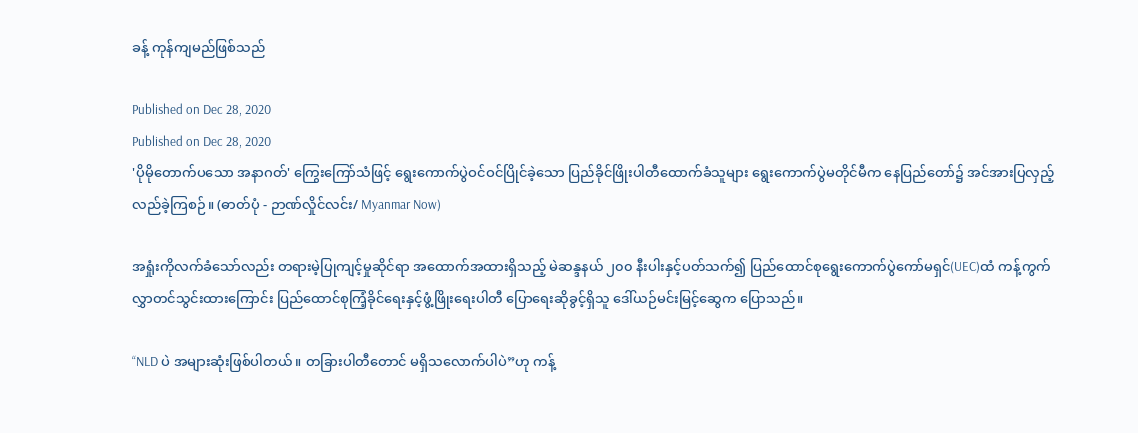ခန့် ကုန်ကျမည်ဖြစ်သည်

Published on Dec 28, 2020
Published on Dec 28, 2020
'ပိုမိုတောက်ပသော အနာဂတ်' ကြွေးကြော်သံဖြင့် ရွေးကောက်ပွဲဝင်ဝင်ပြိုင်ခဲ့သော ပြည်ခိုင်ဖြိုးပါတီထောက်ခံသူများ ရွေးကောက်ပွဲမတိုင်မီက နေပြည်တော်၌ အင်အားပြလှည့်လည်ခဲ့ကြစဉ်။ (ဓာတ်ပုံ - ဉာဏ်လှိုင်လင်း/ Myanmar Now)

အရှုံးကိုလက်ခံသော်လည်း တရားမဲ့ပြုကျင့်မှုဆိုင်ရာ အထောက်အထားရှိသည့် မဲဆန္ဒနယ် ၂၀၀ နီးပါးနှင့်ပတ်သက်၍ ပြည်ထောင်စုရွေးကောက်ပွဲကော်မရှင်(UEC)ထံ ကန့်ကွက်လွှာတင်သွင်းထားကြောင်း ပြည်ထောင်စုကြံ့ခိုင်ရေးနှင့်ဖွံ့ဖြိုးရေးပါတီ ပြောရေးဆိုခွင့်ရှိသူ ဒေါ်ယဉ်မင်းမြင့်ဆွေက ပြောသည်။

“NLD ပဲ အများဆုံးဖြစ်ပါတယ်။ တခြားပါတီတောင် မရှိသလောက်ပါပဲ”ဟု ကန့်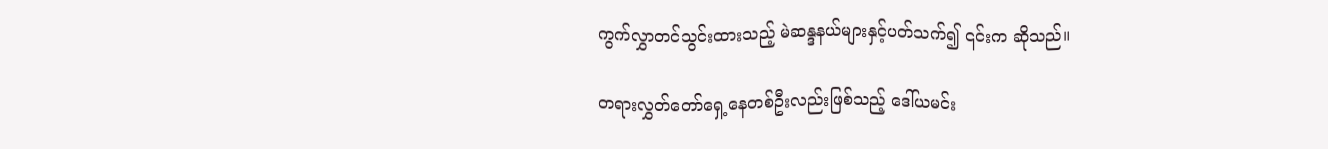ကွက်လွှာတင်သွင်းထားသည့် မဲဆန္ဒနယ်များနှင့်ပတ်သက်၍ ၎င်းက ဆိုသည်။

တရားလွှတ်တော်ရှေ့နေတစ်ဦးလည်းဖြစ်သည့် ဒေါ်ယမင်း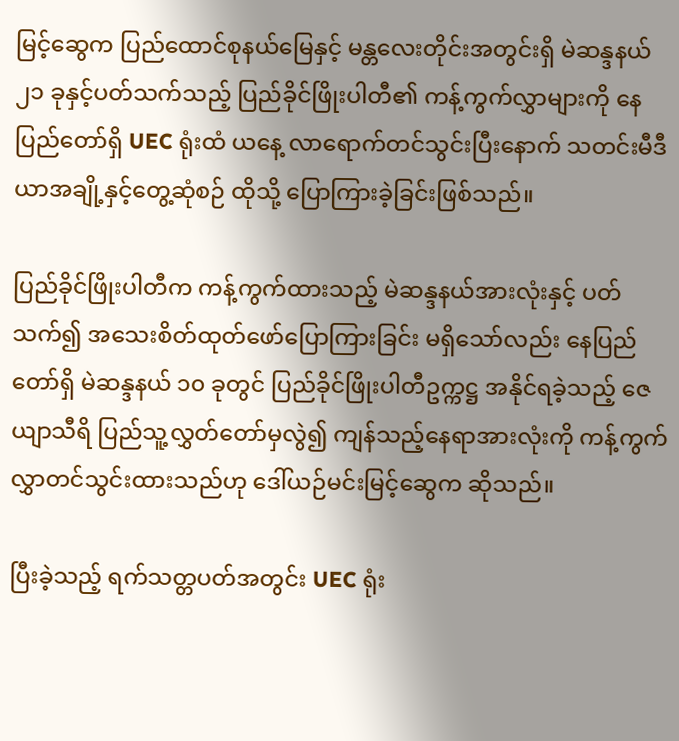မြင့်ဆွေက ပြည်ထောင်စုနယ်မြေနှင့် မန္တလေးတိုင်းအတွင်းရှိ မဲဆန္ဒနယ် ၂၁ ခုနှင့်ပတ်သက်သည့် ပြည်ခိုင်ဖြိုးပါတီ၏ ကန့်ကွက်လွှာများကို နေပြည်တော်ရှိ UEC ရုံးထံ ယနေ့ လာရောက်တင်သွင်းပြီးနောက် သတင်းမီဒီယာအချို့နှင့်တွေ့ဆုံစဉ် ထိုသို့ ပြောကြားခဲ့ခြင်းဖြစ်သည်။

ပြည်ခိုင်ဖြိုးပါတီက ကန့်ကွက်ထားသည့် မဲဆန္ဒနယ်အားလုံးနှင့် ပတ်သက်၍ အသေးစိတ်ထုတ်ဖော်ပြောကြားခြင်း မရှိသော်လည်း နေပြည်တော်ရှိ မဲဆန္ဒနယ် ၁၀ ခုတွင် ပြည်ခိုင်ဖြိုးပါတီဥက္ကဋ္ဌ အနိုင်ရခဲ့သည့် ဇေယျာသီရိ ပြည်သူ့လွှတ်တော်မှလွဲ၍ ကျန်သည့်နေရာအားလုံးကို ကန့်ကွက်လွှာတင်သွင်းထားသည်ဟု ဒေါ်ယဉ်မင်းမြင့်ဆွေက ဆိုသည်။

ပြီးခဲ့သည့် ရက်သတ္တပတ်အတွင်း UEC ရုံး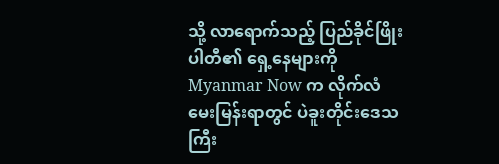သို့ လာရောက်သည့် ပြည်ခိုင်ဖြိုးပါတီ၏ ရှေ့နေများကို Myanmar Now က လိုက်လံမေးမြန်းရာတွင် ပဲခူးတိုင်းဒေသကြီး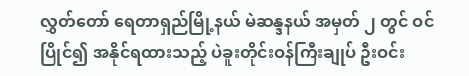လွှတ်တော် ရေတာရှည်မြို့နယ် မဲဆန္ဒနယ် အမှတ် ၂ တွင် ဝင်ပြိုင်၍ အနိုင်ရထားသည့် ပဲခူးတိုင်းဝန်ကြီးချုပ် ဦးဝင်း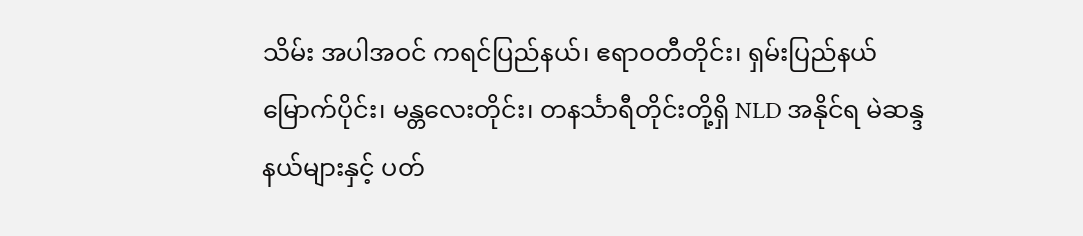သိမ်း အပါအဝင် ကရင်ပြည်နယ်၊ ဧရာဝတီတိုင်း၊ ရှမ်းပြည်နယ်မြောက်ပိုင်း၊ မန္တလေးတိုင်း၊ တနင်္သာရီတိုင်းတို့ရှိ NLD အနိုင်ရ မဲဆန္ဒနယ်များနှင့် ပတ်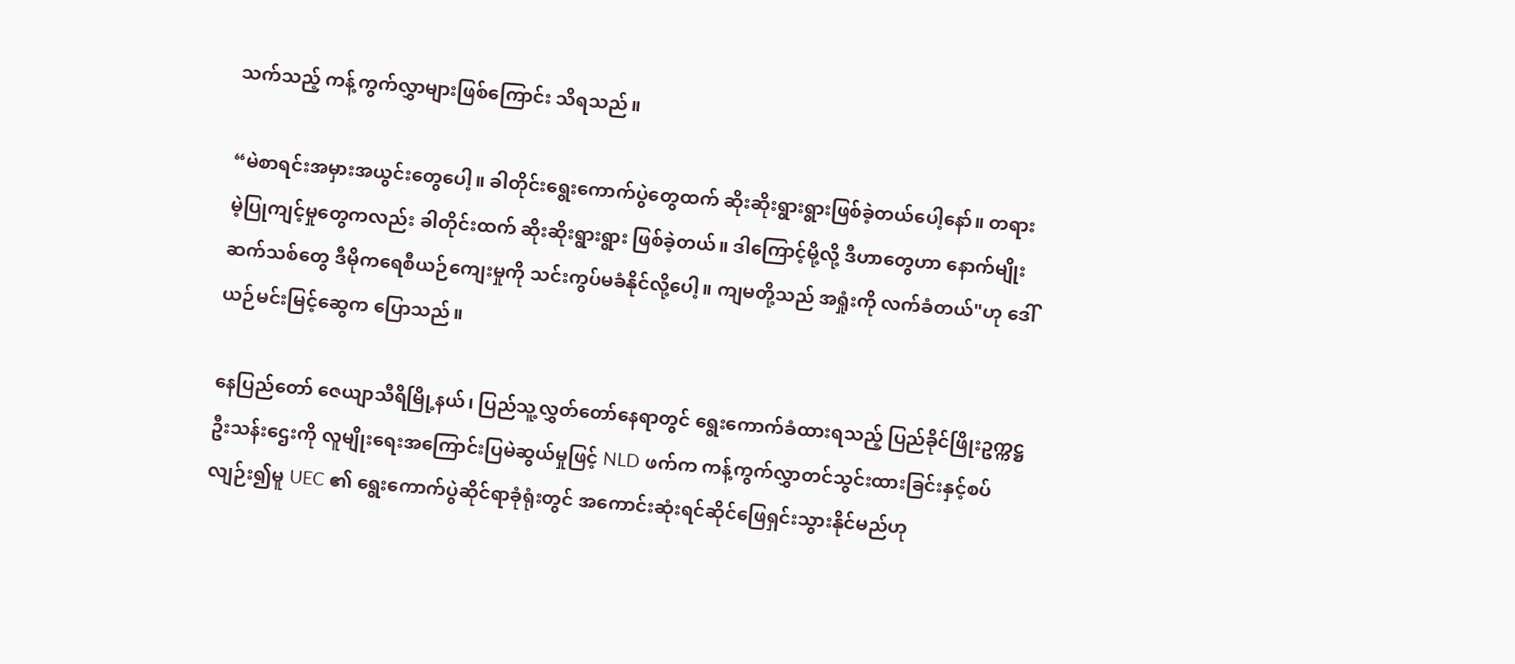သက်သည့် ကန့်ကွက်လွှာများဖြစ်ကြောင်း သိရသည်။

“မဲစာရင်းအမှားအယွင်းတွေပေါ့။ ခါတိုင်းရွေးကောက်ပွဲတွေထက် ဆိုးဆိုးရွားရွားဖြစ်ခဲ့တယ်ပေါ့နော်။ တရားမဲ့ပြုကျင့်မှုတွေကလည်း ခါတိုင်းထက် ဆိုးဆိုးရွားရွား ဖြစ်ခဲ့တယ်။ ဒါကြောင့်မို့လို့ ဒီဟာတွေဟာ နောက်မျိုးဆက်သစ်တွေ ဒီမိုကရေစီယဉ်ကျေးမှုကို သင်းကွပ်မခံနိုင်လို့ပေါ့။ ကျမတို့သည် အရှုံးကို လက်ခံတယ်"ဟု ဒေါ်ယဉ်မင်းမြင့်ဆွေက ပြောသည်။

နေပြည်တော် ဇေယျာသီရိမြို့နယ်၊ ပြည်သူ့လွှတ်တော်နေရာတွင် ရွေးကောက်ခံထားရသည့် ပြည်ခိုင်ဖြိုးဥက္ကဋ္ဌ ဦးသန်းဌေးကို လူမျိုးရေးအကြောင်းပြမဲဆွယ်မှုဖြင့် NLD ဖက်က ကန့်ကွက်လွှာတင်သွင်းထားခြင်းနှင့်စပ်လျဉ်း၍မူ UEC ၏ ရွေးကောက်ပွဲဆိုင်ရာခုံရုံးတွင် အကောင်းဆုံးရင်ဆိုင်ဖြေရှင်းသွားနိုင်မည်ဟု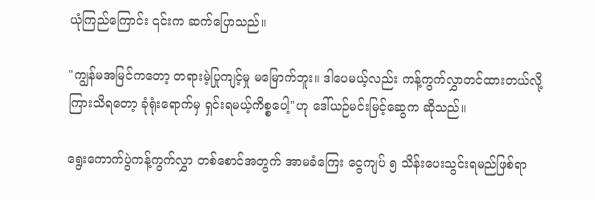ယုံကြည်ကြောင်း ၎င်းက ဆက်ပြောသည်။

"ကျွန်မအမြင်ကတော့ တရားမဲ့ပြုကျင့်မှု မမြောက်ဘူး။ ဒါပေမယ့်လည်း ကန့်ကွက်လွှာတင်ထားတယ်လို့ ကြားသိရတော့ ခုံရုံးရောက်မှ ရှင်းရမယ့်ကိစ္စပေါ့"ဟု ဒေါ်ယဉ်မင်းမြင့်ဆွေက ဆိုသည်။

ရွေးကောက်ပွဲကန့်ကွက်လွှာ တစ်စောင်အတွက် အာမခံကြေး ငွေကျပ် ၅ သိန်း‌ပေးသွင်းရမည်ဖြစ်ရာ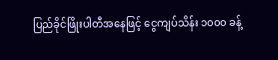ပြည်ခိုင်ဖြိုးပါတီအနေဖြင့် ငွေကျပ်သိန်း ၁၀၀၀ ခန့်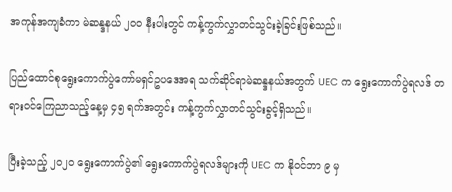အကုန်အကျခံကာ မဲဆန္ဒနယ် ၂၀၀ နီးပါးတွင် ကန့်ကွက်လွှာတင်သွင်းခဲ့ခြင်းဖြစ်သည်။

ပြည်ထောင်စုရွေးကောက်ပွဲကော်မရှင်ဥပဒေအရ သက်ဆိုင်ရာမဲဆန္ဒနယ်အတွက် UEC က ရွေးကောက်ပွဲရလဒ် တရားဝင်ကြေညာသည့်နေ့မှ ၄၅ ရက်အတွင်း ကန့်ကွက်လွှာတင်သွင်းခွင့်ရှိသည်။

ပြီးခဲ့သည့် ၂၀၂၀ ရွေးကောက်ပွဲ၏ ရွေးကောက်ပွဲရလဒ်များကို UEC က နိုဝင်ဘာ ၉ မှ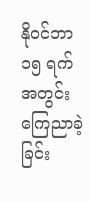နိုဝင်ဘာ ၁၅ ရက် အတွင်း ကြေညာခဲ့ခြင်း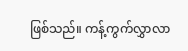ဖြစ်သည်။ ကန့်ကွက်လွှာလာ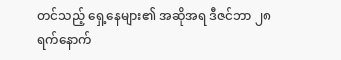တင်သည့် ရှေ့နေများ၏ အဆိုအရ ဒီဇင်ဘာ ၂၈ ရက်နောက်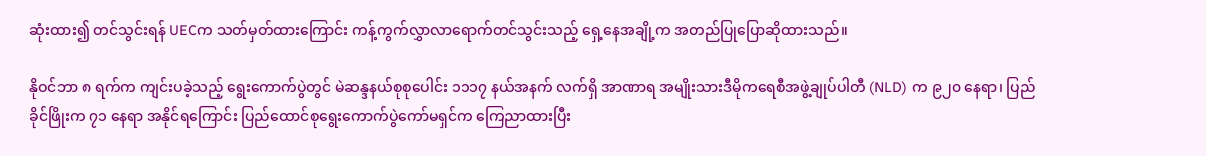ဆုံးထား၍ တင်သွင်းရန် UECက သတ်မှတ်ထားကြောင်း ကန့်ကွက်လွှာလာရောက်တင်သွင်းသည့် ရှေ့နေအချို့က အတည်ပြုပြောဆိုထားသည်။

နိုဝင်ဘာ ၈ ရက်က ကျင်းပခဲ့သည့် ရွေးကောက်ပွဲတွင် မဲဆန္ဒနယ်စုစုပေါင်း ၁၁၁၇ နယ်အနက် လက်ရှိ အာဏာရ အမျိုးသားဒီမိုကရေစီအဖွဲ့ချုပ်ပါတီ (NLD) က ၉၂၀ နေရာ၊ ပြည်ခိုင်ဖြိုးက ၇၁ နေရာ အနိုင်ရကြောင်း ပြည်ထောင်စုရွေးကောက်ပွဲကော်မရှင်က ကြေညာထားပြီး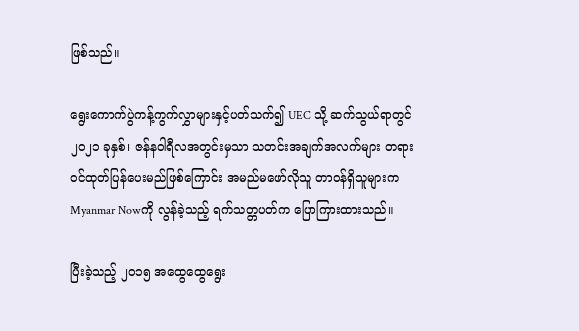ဖြစ်သည်။

ရွေးကောက်ပွဲကန့်ကွက်လွှာများနှင့်ပတ်သက်၍ UEC သို့ ဆက်သွယ်ရာတွင် ၂၀၂၁ ခုနှစ်၊ ဇန်နဝါရီလအတွင်းမှသာ သတင်းအချက်အလက်များ တရားဝင်ထုတ်ပြန်ပေးမည်ဖြစ်ကြောင်း အမည်မဖော်လိုသူ တာဝန်ရှိသူများက Myanmar Nowကို လွန်ခဲ့သည့် ရက်သတ္တပတ်က ပြောကြားထားသည်။

ပြီးခဲ့သည့် ၂၀၁၅ အထွေထွေရွေး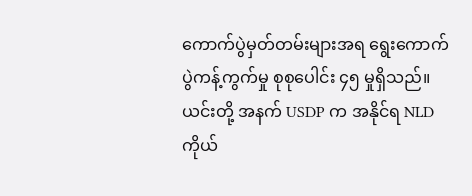ကောက်ပွဲမှတ်တမ်းများအရ ရွေးကောက်ပွဲကန့်ကွက်မှု စုစုပေါင်း ၄၅ မှုရှိသည်။ ယင်းတို့ အနက် USDP က အနိုင်ရ NLD ကိုယ်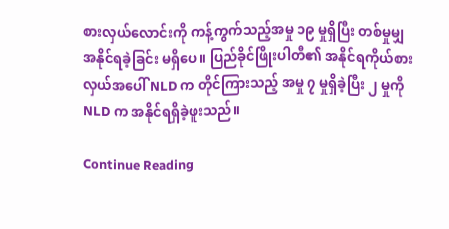စားလှယ်လောင်းကို ကန့်ကွက်သည့်အမှု ၁၉ မှုရှိပြီး တစ်မှုမျှ အနိုင်ရခဲ့ခြင်း မရှိပေ။ ပြည်ခိုင်ဖြိုးပါတီ၏ အနိုင်ရကိုယ်စားလှယ်အပေါ် NLD က တိုင်ကြားသည့် အမှု ၇ မှုရှိခဲ့ပြီး ၂ မှုကို NLD က အနိုင်ရရှိခဲ့ဖူးသည်။

Continue Reading